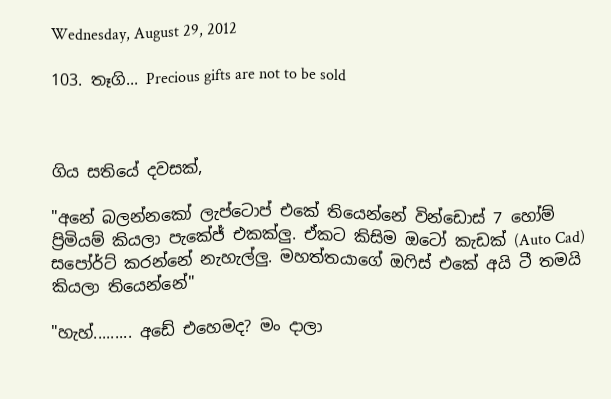Wednesday, August 29, 2012

103. තෑගි... Precious gifts are not to be sold



ගිය සතියේ දවසක්,

"අනේ බලන්නකෝ ලැප්ටොප් එකේ තියෙන්නේ වින්ඩොස් 7 හෝම් ප්‍රිමියම් කියලා පැකේජ් එකක්ලු. ඒකට කිසිම ඔටෝ කැඩක් (Auto Cad) සපෝර්ට් කරන්නේ නැහැල්ලු. මහත්තයාගේ ඔෆිස් එකේ අයි ටී තමයි කියලා තියෙන්නේ"

"හැහ්......... අඩේ එහෙමද? මං දාලා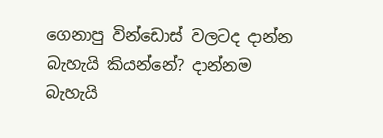ගෙනාපු වින්ඩොස් වලටද දාන්න බැහැයි කියන්නේ? දාන්නම බැහැයි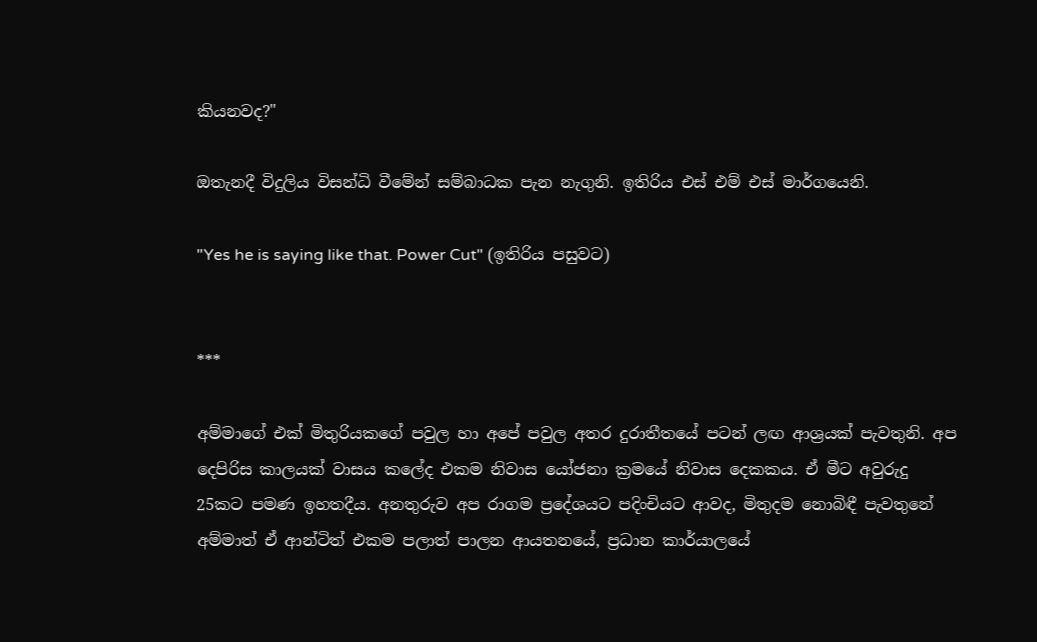කියනවද?"

ඔතැනදී විදුලිය විසන්ධි වීමේන් සම්බාධක පැන නැගුනි. ඉතිරිය එස් එම් එස් මාර්ගයෙනි.

"Yes he is saying like that. Power Cut" (ඉතිරිය පසුවට)


***

අම්මාගේ එක් මිතුරියකගේ පවුල හා අපේ පවුල අතර දුරාතීතයේ පටන් ලඟ ආශ්‍රයක් පැවතුනි. අප දෙපිරිස කාලයක් වාසය කලේද එකම නිවාස යෝජනා ක්‍රමයේ නිවාස දෙකකය. ඒ මීට අවුරුදු 25කට පමණ ඉහතදීය. අනතුරුව අප රාගම ප්‍රදේශයට පදිංචියට ආවද, මිතුදම නොබිඳී පැවතුනේ අම්මාත් ඒ ආන්ටිත් එකම පලාත් පාලන ආයතනයේ, ප්‍රධාන කාර්යාලයේ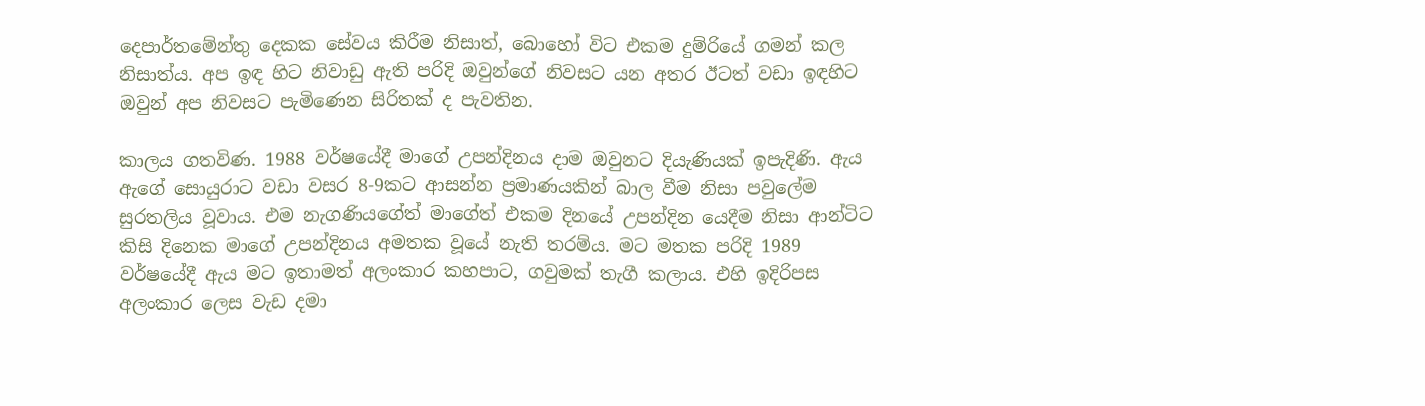දෙපාර්තමේන්තු දෙකක සේවය කිරීම නිසාත්, බොහෝ විට එකම දුම්රියේ ගමන් කල නිසාත්ය. අප ඉඳ හිට නිවාඩු ඇති පරිදි ඔවුන්ගේ නිවසට යන අතර ඊටත් වඩා ඉඳහිට ඔවුන් අප නිවසට පැමිණෙන සිරිතක් ද පැවතින.

කාලය ගතවිණ. 1988 වර්ෂයේදී මාගේ උපන්දිනය දාම ඔවුනට දියැණියක් ඉපැදිණි. ඇය ඇගේ සොයුරාට වඩා වසර 8-9කට ආසන්න ප්‍රමාණයකින් බාල වීම නිසා පවුලේම සුරතලිය වූවාය. එම නැගණියගේත් මාගේත් එකම දිනයේ උපන්දින යෙදීම නිසා ආන්ටිට කිසි දිනෙක මාගේ උපන්දිනය අමතක වූයේ නැති තරම්ය. මට මතක පරිදි 1989 වර්ෂයේදී ඇය මට ඉතාමත් අලංකාර කහපාට, ගවුමක් තැගී කලාය. එහි ඉදිරිපස අලංකාර ලෙස වැඩ දමා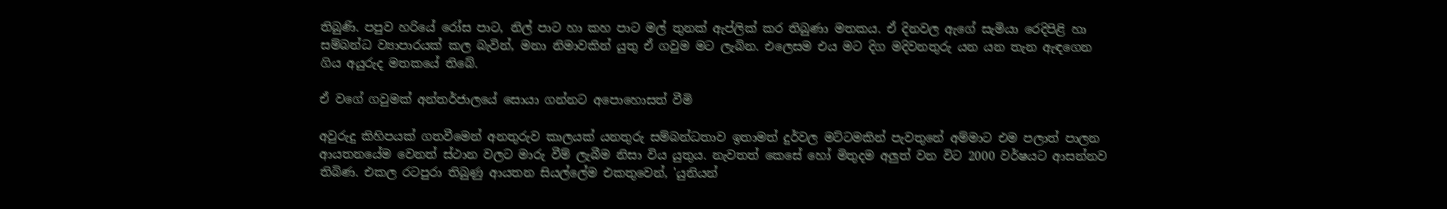තිබුණි. පපුව හරියේ රෝස පාට, නිල් පාට හා කහ පාට මල් තුනක් ඇප්ලික් කර තිබුණා මතකය. ඒ දිනවල ඇගේ සැමියා රෙදිපිළි හා සම්බන්ධ ව්‍යාපාරයක් කල බැවින්, මනා නිමාවකින් යුතු ඒ ගවුම මට ලැබින. එලෙසම එය මට දිග මදිවනතුරු යන යන තැන ඇඳගෙන ගිය අයුරුද මතකයේ තිබේ.

ඒ වගේ ගවුමක් අන්තර්ජාලයේ සොයා ගන්නට අපොහොසත් වීමි

අවුරුදු කිහිපයක් ගතවීමෙන් අනතුරුව කාලයක් යනතුරු සම්බන්ධතාව ඉතාමත් දුර්වල මට්ටමකින් පැවතුනේ අම්මාට එම පලාත් පාලන ආයතනයේම වෙනත් ස්ථාන වලට මාරු වීම් ලැබීම නිසා විය යුතුය. නැවතත් කෙසේ හෝ මිතුදම අලුත් වන විට 2000 වර්ෂයට ආසන්නව තිබිණ. එකල රටපුරා තිබුණු ආයතන සියල්ලේම එකතුවෙන්, 'යුනියන්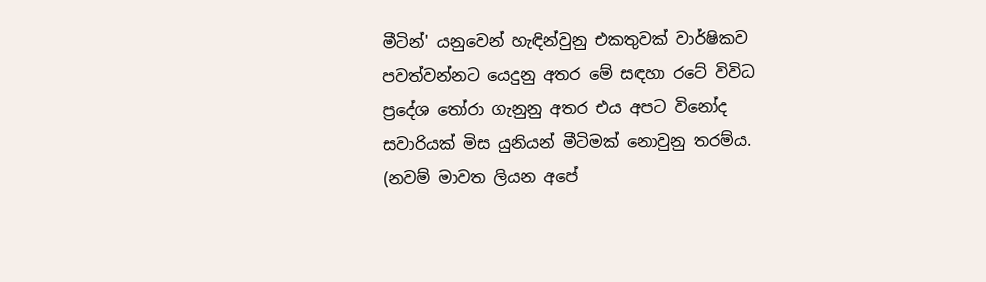මීටින්' යනුවෙන් හැඳින්වුනු එකතුවක් වාර්ෂිකව පවත්වන්නට යෙදුනු අතර මේ සඳහා රටේ විවිධ ප්‍රදේශ තෝරා ගැනුනු අතර එය අපට විනෝද සවාරියක් මිස යුනියන් මීටිමක් නොවුනු තරම්ය. (නවම් මාවත ලියන අපේ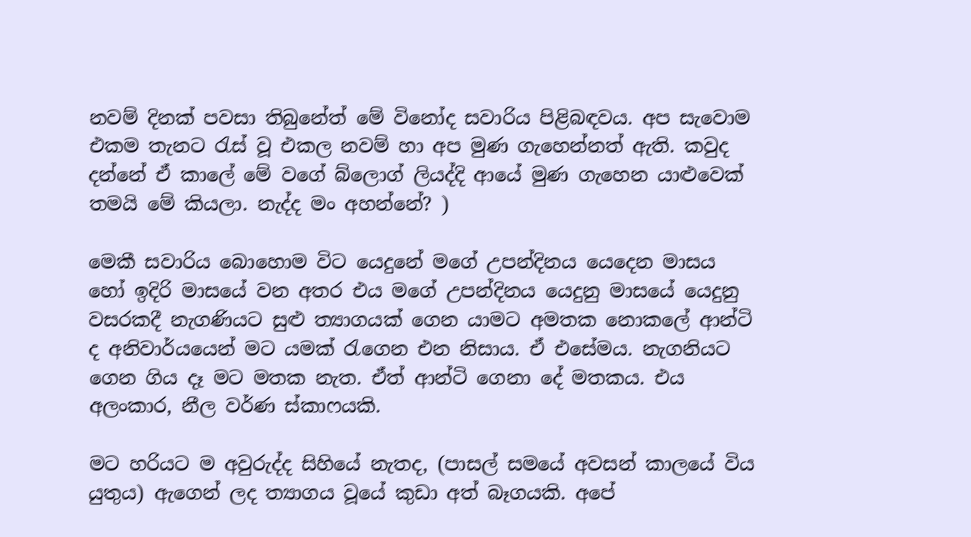නවම් දිනක් පවසා තිබුනේත් මේ විනෝද සවාරිය පිළිබඳවය. අප සැවොම එකම තැනට රැස් වූ එකල නවම් හා අප මුණ ගැහෙන්නත් ඇති. කවුද දන්නේ ඒ කාලේ මේ වගේ බ්ලොග් ලියද්දි ආයේ මුණ ගැහෙන යාළුවෙක් තමයි මේ කියලා. නැද්ද මං අහන්නේ? )

මෙකී සවාරිය බොහොම විට යෙදුනේ මගේ උපන්දිනය යෙදෙන මාසය හෝ ඉදිරි මාසයේ වන අතර එය මගේ උපන්දිනය යෙදුනු මාසයේ යෙදුනු වසරකදී නැගණියට සුළු ත්‍යාගයක් ගෙන යාමට අමතක නොකලේ ආන්ටි ද අනිවාර්යයෙන් මට යමක් රැගෙන එන නිසාය. ඒ එසේමය. නැගනියට ගෙන ගිය දෑ මට මතක නැත. ඒත් ආන්ටි ගෙනා දේ මතකය. එය අලංකාර, නීල වර්ණ ස්කාෆයකි.

මට හරියට ම අවුරුද්ද සිහියේ නැතද, (පාසල් සමයේ අවසන් කාලයේ විය යුතුය) ඇගෙන් ලද ත්‍යාගය වූයේ කුඩා අත් බෑගයකි. අපේ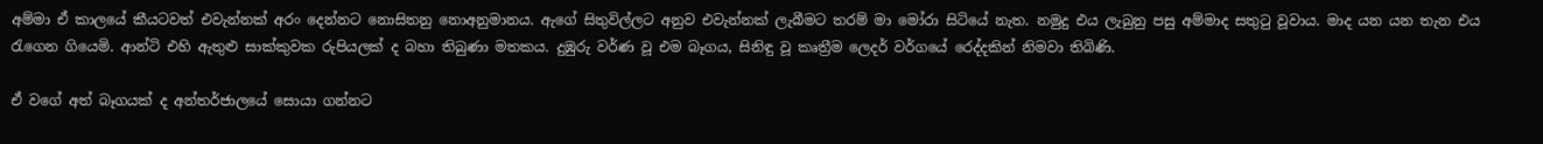අම්මා ඒ කාලයේ කීයටවත් එවැන්නක් අරං දෙන්නට නොසිතනු නොඅනුමානය. ඇගේ සිතුවිල්ලට අනුව එවැන්නක් ලැබීමට තරම් මා මෝරා සිටියේ නැත. නමුදු එය ලැබුනු පසු අම්මාද සතුටු වූවාය. මාද යන යන තැන එය රැගෙන ගියෙමි. ආන්ටි එහි ඇතුළු සාක්කුවක රුපියලක් ද බහා තිබුණා මතකය. දුඹුරු වර්ණ වූ එම බෑගය, සිනිඳු වූ කෘත්‍රීම ලෙදර් වර්ගයේ රෙද්දකින් නිමවා තිබිණි.

ඒ වගේ අත් බෑගයක් ද අන්තර්ජාලයේ සොයා ගන්නට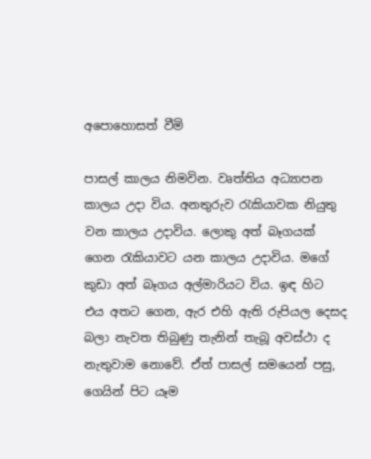අපොහොසත් වීමි

පාසල් කාලය නිමවින. වෘත්තිය අධ්‍යාපන කාලය උදා විය. අනතුරුව රැකියාවක නියුතු වන කාලය උදාවිය. ලොකු අත් බෑගයක් ගෙන රැකියාවට යන කාලය උදාවිය. මගේ කුඩා අත් බෑගය අල්මාරියට විය. ඉඳ හිට එය අතට ගෙන, ඇර එහි ඇති රුපියල දෙසද බලා නැවත තිබුණු තැනින් තැබූ අවස්ථා ද නැතුවාම නොවේ. ඒත් පාසල් සමයෙන් පසු, ගෙයින් පිට යෑම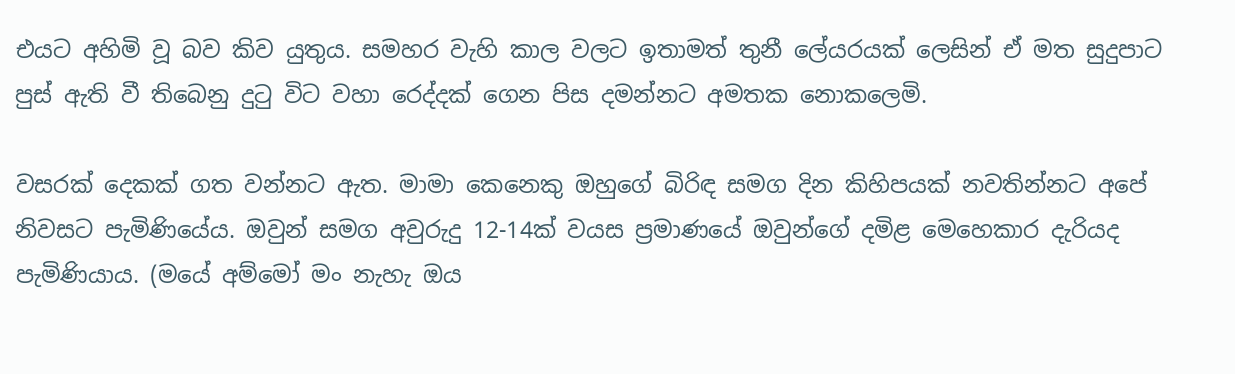එයට අහිමි වූ බව කිව යුතුය. සමහර වැහි කාල වලට ඉතාමත් තුනී ලේයරයක් ලෙසින් ඒ මත සුදුපාට පුස් ඇති වී තිබෙනු දුටු විට වහා රෙද්දක් ගෙන පිස දමන්නට අමතක නොකලෙමි.

වසරක් දෙකක් ගත වන්නට ඇත. මාමා කෙනෙකු ඔහුගේ බිරිඳ සමග දින කිහිපයක් නවතින්නට අපේ නිවසට පැමිණියේය. ඔවුන් සමග අවුරුදු 12-14ක් වයස ප්‍රමාණයේ ඔවුන්ගේ දමිළ මෙහෙකාර දැරියද පැමිණියාය. (මයේ අම්මෝ මං නැහැ ඔය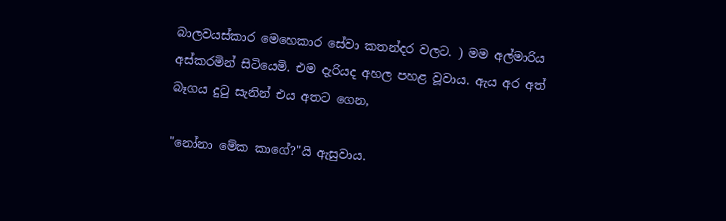බාලවයස්කාර මෙහෙකාර සේවා කතන්දර වලට. ) මම අල්මාරිය අස්කරමින් සිටියෙමි. එම දැරියද අහල පහළ වූවාය. ඇය අර අත් බෑගය දුටු සැනින් එය අතට ගෙන,

"නෝනා මේක කාගේ?"යි ඇසුවාය.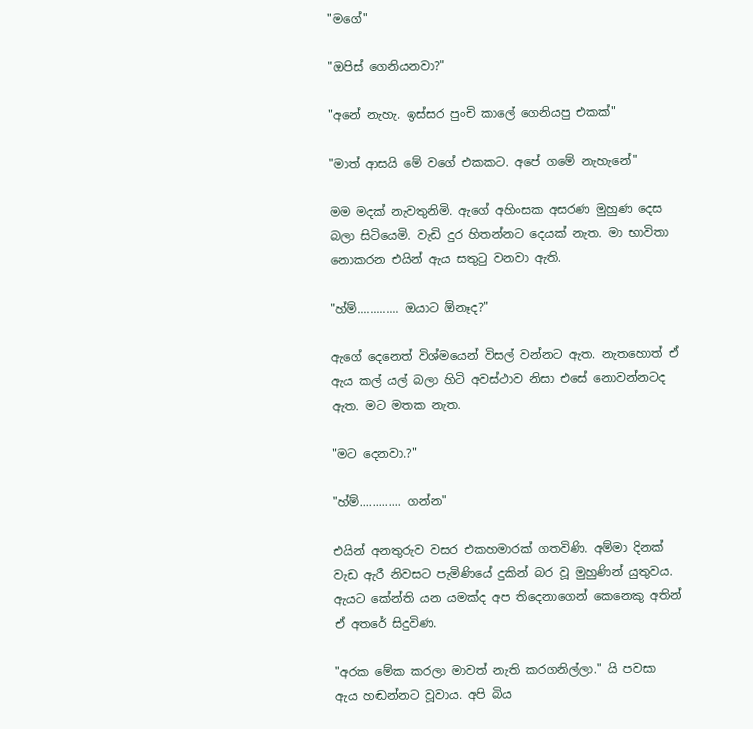"මගේ"

"ඔපිස් ගෙනියනවා?"

"අනේ නැහැ. ඉස්සර පුංචි කාලේ ගෙනියපු එකක්"

"මාත් ආසයි මේ වගේ එකකට. අපේ ගමේ නැහැනේ"

මම මදක් නැවතුනිමි. ඇගේ අහිංසක අසරණ මුහුණ දෙස බලා සිටියෙමි. වැඩි දුර හිතන්නට දෙයක් නැත. මා භාවිතා නොකරන එයින් ඇය සතුටු වනවා ඇති.

"හ්ම්............. ඔයාට ඕනෑද?"

ඇගේ දෙනෙත් විශ්මයෙන් විසල් වන්නට ඇත. නැතහොත් ඒ ඇය කල් යල් බලා හිටි අවස්ථාව නිසා එසේ නොවන්නටද ඇත. මට මතක නැත.

"මට දෙනවා.?"

"හ්ම්............. ගන්න"

එයින් අනතුරුව වසර එකහමාරක් ගතවිණි. අම්මා දිනක් වැඩ ඇරී නිවසට පැමිණියේ දුකින් බර වූ මුහුණින් යුතුවය. ඇයට කේන්ති යන යමක්ද අප තිදෙනාගෙන් කෙනෙකු අතින් ඒ අතරේ සිදුවිණ.

"අරක මේක කරලා මාවත් නැති කරගනිල්ලා." යි පවසා ඇය හඬන්නට වූවාය. අපි බිය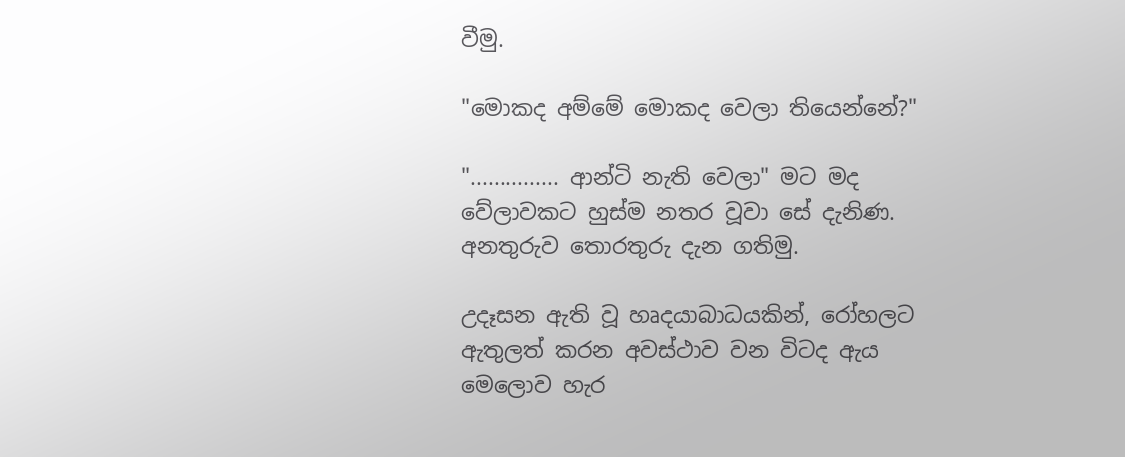වීමු.

"මොකද අම්මේ මොකද වෙලා තියෙන්නේ?"

"............... ආන්ටි නැති වෙලා" මට මද වේලාවකට හුස්ම නතර වූවා සේ දැනිණ. අනතුරුව තොරතුරු දැන ගතිමු.

උදෑසන ඇති වූ හෘදයාබාධයකින්, රෝහලට ඇතුලත් කරන අවස්ථාව වන විටද ඇය මෙලොව හැර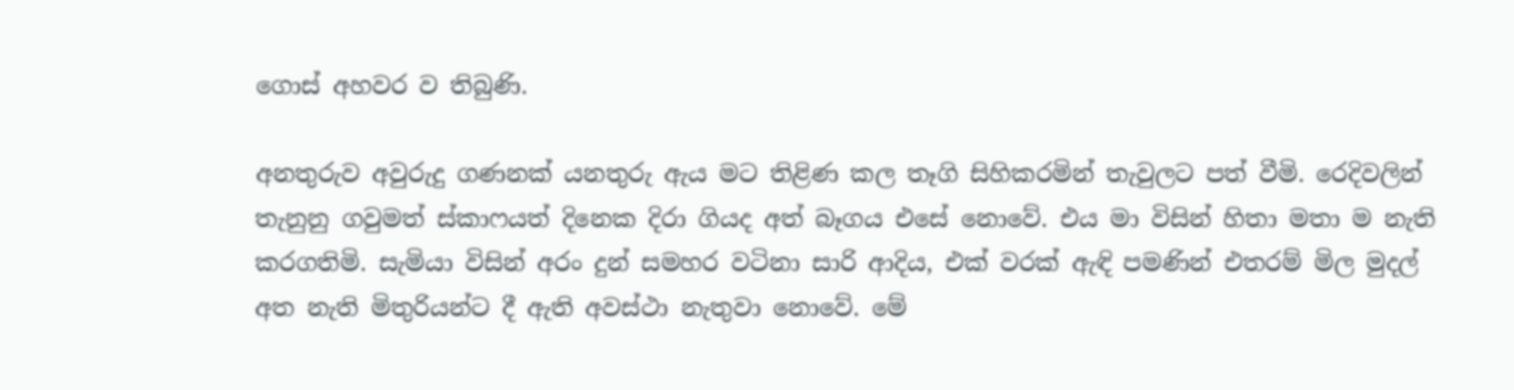ගොස් අහවර ව තිබුණි.

අනතුරුව අවුරුදු ගණනක් යනතුරු ඇය මට තිළිණ කල තෑගි සිහිකරමින් තැවුලට පත් වීමි. රෙදිවලින් තැනුනු ගවුමත් ස්කාෆයත් දිනෙක දිරා ගියද අත් බෑගය එසේ නොවේ. එය මා විසින් හිතා මතා ම නැති කරගතිමි. සැමියා විසින් අරං දුන් සමහර වටිනා සාරි ආදිය, එක් වරක් ඇඳි පමණින් එතරම් මිල මුදල් අත නැති මිතුරියන්ට දී ඇති අවස්ථා නැතුවා නොවේ. මේ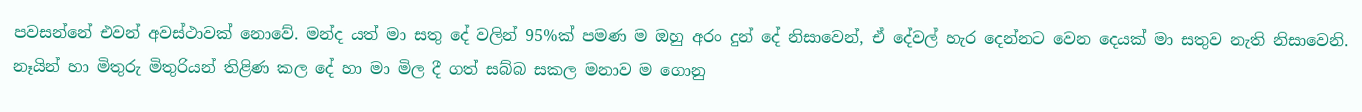පවසන්නේ එවන් අවස්ථාවක් නොවේ. මන්ද යත් මා සතු දේ වලින් 95%ක් පමණ ම ඔහු අරං දුන් දේ නිසාවෙන්, ඒ දේවල් හැර දෙන්නට වෙන දෙයක් මා සතුව නැති නිසාවෙනි. නෑයින් හා මිතුරු මිතුරියන් තිළිණ කල දේ හා මා මිල දී ගත් සබ්බ සකල මනාව ම ගොනු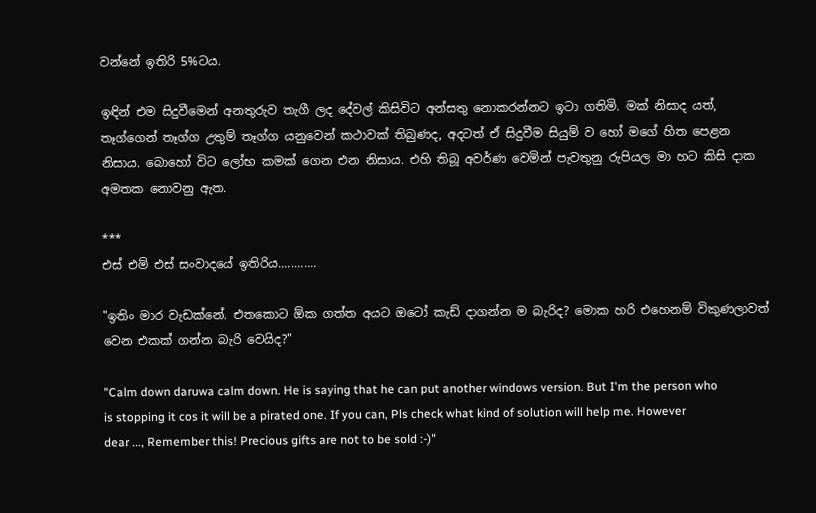වන්නේ ඉතිරි 5%ටය.

ඉඳින් එම සිදුවීමෙන් අනතුරුව තැගී ලද දේවල් කිසිවිට අන්සතු නොකරන්නට ඉටා ගතිමි. මක් නිසාද යත්, තෑග්ගෙන් තෑග්ග උතුම් තෑග්ග යනුවෙන් කථාවක් තිබුණද, අදටත් ඒ සිදුවීම සියුම් ව හෝ මගේ හිත පෙළන නිසාය. බොහෝ විට ලෝභ කමක් ගෙන එන නිසාය. එහි තිබූ අවර්ණ වෙමින් පැවතුනු රුපියල මා හට කිසි දාක අමතක නොවනු ඇත.

***
එස් එම් එස් සංවාදයේ ඉතිරිය............

"ඉතිං මාර වැඩක්නේ. එතකොට ඕක ගත්ත අයට ඔටෝ කැඩ් දාගන්න ම බැරිද? මොක හරි එහෙනම් විකුණලාවත් වෙන එකක් ගන්න බැරි වෙයිද?"

"Calm down daruwa calm down. He is saying that he can put another windows version. But I'm the person who is stopping it cos it will be a pirated one. If you can, Pls check what kind of solution will help me. However dear ..., Remember this! Precious gifts are not to be sold :-)"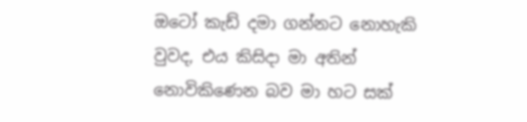ඔටෝ කැඩ් දමා ගන්නට නොහැකි වුවද, එය කිසිදා මා අතින් නොවිකිණෙන බව මා හට සක්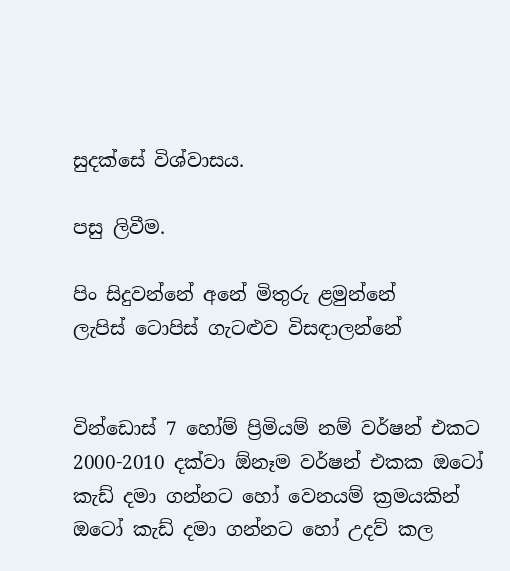සුදක්සේ විශ්වාසය.

පසු ලිවීම.

පිං සිදුවන්නේ අනේ මිතුරු ළමුන්නේ
ලැපිස් ටොපිස් ගැටළුව විසඳාලන්නේ


වින්ඩොස් 7 හෝම් ප්‍රිමියම් නම් වර්ෂන් එකට 2000-2010 දක්වා ඕනෑම වර්ෂන් එකක ඔටෝ කැඩ් දමා ගන්නට හෝ වෙනයම් ක්‍රමයකින් ඔටෝ කැඩ් දමා ගන්නට හෝ උදව් කල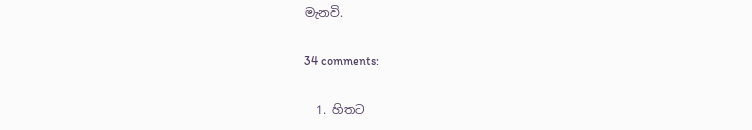මැනවි‍.

34 comments:

  1. හිතට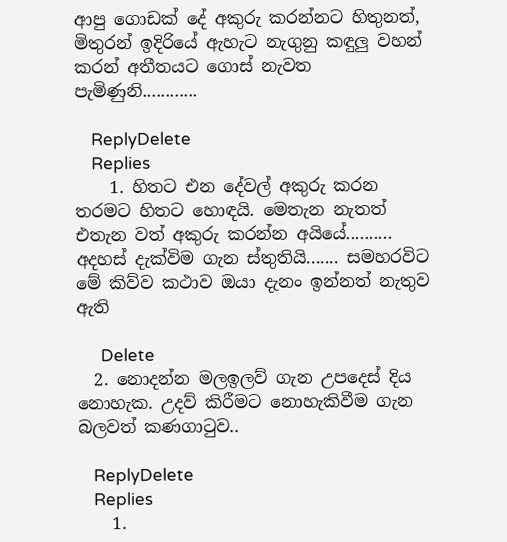ආපු ගොඩක් දේ අකුරු කරන්නට හිතුනත්, මිතුරන් ඉදිරියේ ඇහැට නැගුනු කඳුලු වහන් කරන් අතීතයට ගොස් නැවත පැමිණුනි............

    ReplyDelete
    Replies
    1. හිතට එන දේවල් අකුරු කරන තරමට හිතට හොඳයි. මෙතැන නැතත් එතැන වත් අකුරු කරන්න අයියේ.......... අදහස් දැක්විම ගැන ස්තුතියි....... සමහරවිට මේ කිව්ව කථාව ඔයා දැනං ඉන්නත් නැතුව ඇති

      Delete
  2. නොදන්න මලඉලව් ගැන උපදෙස් දිය නොහැක. උදව් කිරීමට නොහැකිවීම ගැන බලවත් කණගාටුව..

    ReplyDelete
    Replies
    1.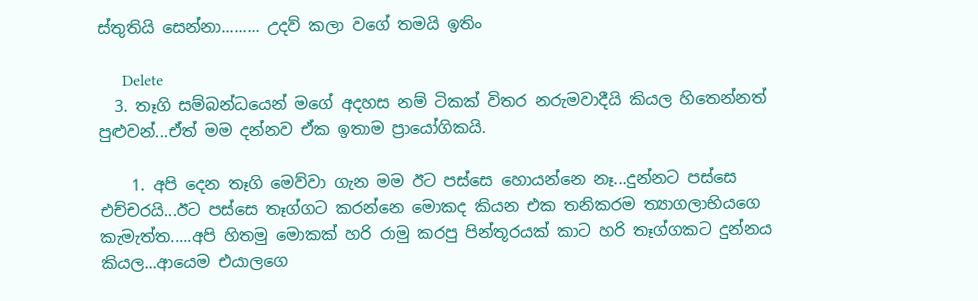ස්තුතියි සෙන්නා......... උදව් කලා වගේ තමයි ඉතිං

      Delete
  3. තෑගි සම්බන්ධයෙන් මගේ අදහස නම් ටිකක් විතර නරුමවාදීයි කියල හිතෙන්නත් පුළුවන්...ඒත් මම දන්නව ඒක ඉතාම ප්‍රායෝගිකයි.

    1. අපි දෙන තෑගි මෙව්වා ගැන මම ඊට පස්සෙ හොයන්නෙ නෑ...දුන්නට පස්සෙ එච්චරයි...ඊට පස්සෙ තෑග්ගට කරන්නෙ මොකද කියන එක තනිකරම ත්‍යාගලාභියගෙ කැමැත්ත.....අපි හිතමු මොකක් හරි රාමු කරපු පින්තූරයක් කාට හරි තෑග්ගකට දුන්නය කියල...ආයෙම එයාලගෙ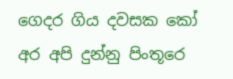ගෙදර ගිය දවසක කෝ අර අපි දුන්නු පිංතූරෙ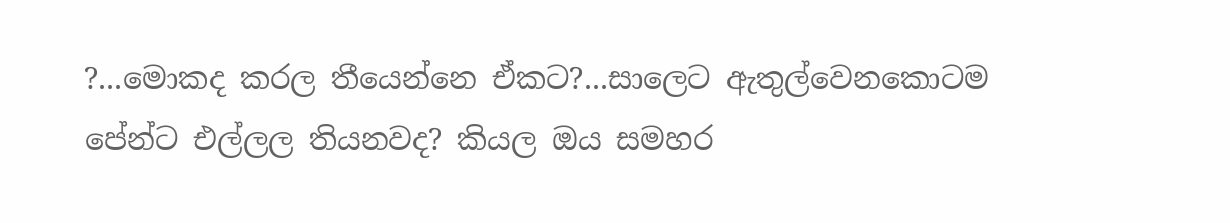?...මොකද කරල තීයෙන්නෙ ඒකට?...සාලෙට ඇතුල්වෙනකොටම පේන්ට එල්ලල තියනවද? කියල ඔය සමහර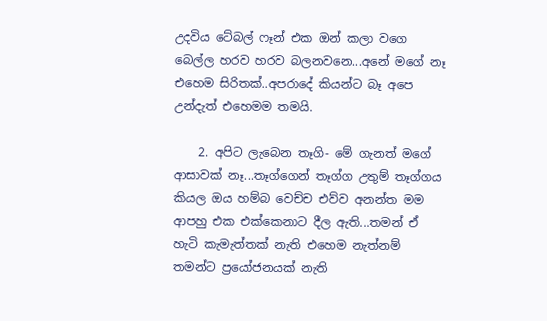උදවිය ටේබල් ෆෑන් එක ඔන් කලා වගෙ බෙල්ල හරව හරව බලනවනෙ...අනේ මගේ නෑ එහෙම සිරිතක්..අපරාදේ කියන්ට බෑ අපෙ උන්දැත් එහෙමම තමයි.

    2. අපිට ලැබෙන තෑගි- මේ ගැනත් මගේ ආසාවක් නෑ...තෑග්ගෙන් තෑග්ග උතුම් තෑග්ගය කියල ඔය හම්බ වෙච්ච එව්ව අනන්ත මම ආපහු එක එක්කෙනාට දීල ඇති...තමන් ඒ හැටි කැමැත්තක් නැති එහෙම නැත්නම් තමන්ට ප්‍රයෝජනයක් නැති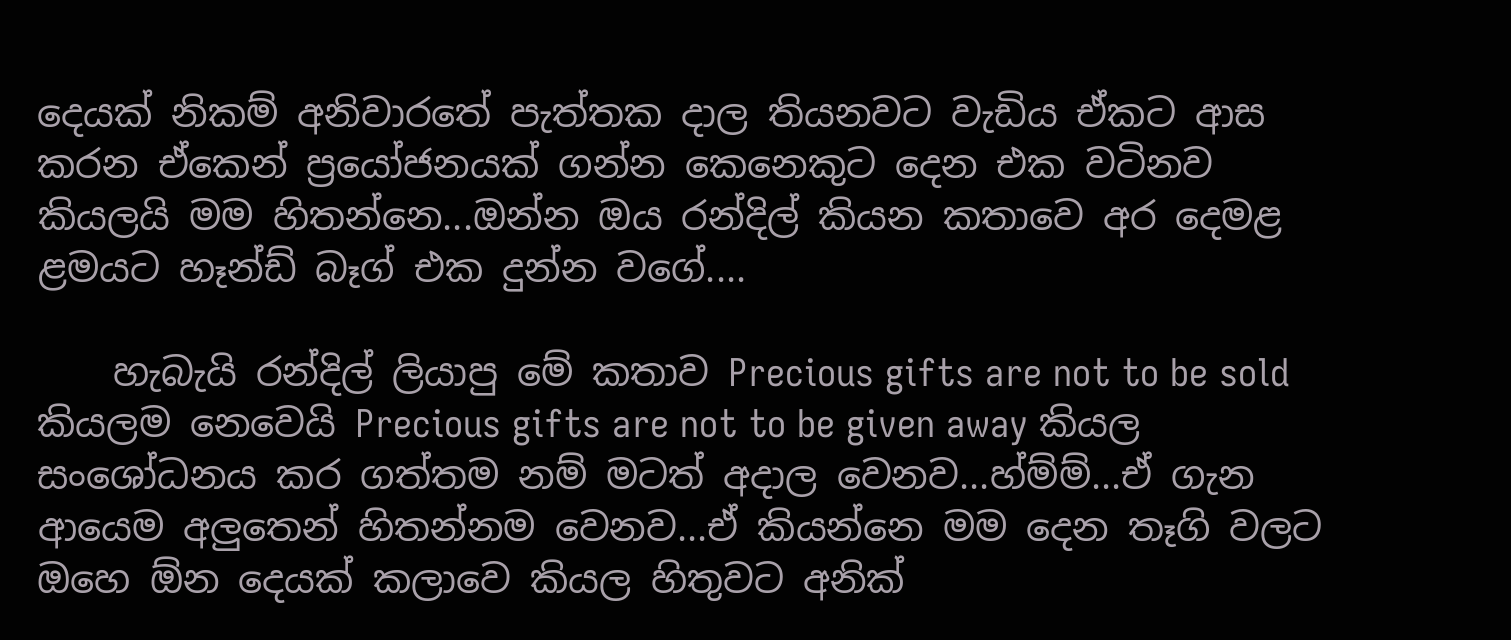දෙයක් නිකම් අනිවාරතේ පැත්තක දාල තියනවට වැඩිය ඒකට ආස කරන ඒකෙන් ප්‍රයෝජනයක් ගන්න කෙනෙකුට දෙන එක වටිනව කියලයි මම හිතන්නෙ...ඔන්න ඔය රන්දිල් කියන කතාවෙ අර දෙමළ ළමයට හෑන්ඩ් බෑග් එක දුන්න වගේ....

    හැබැයි රන්දිල් ලියාපු මේ කතාව Precious gifts are not to be sold කියලම නෙවෙයි Precious gifts are not to be given away කියල සංශෝධනය කර ගත්තම නම් මටත් අදාල වෙනව...හ්ම්ම්...ඒ ගැන ආයෙම අලුතෙන් හිතන්නම වෙනව...ඒ කියන්නෙ මම දෙන තෑගි වලට ඔහෙ ඕන දෙයක් කලාවෙ කියල හිතුවට අනික්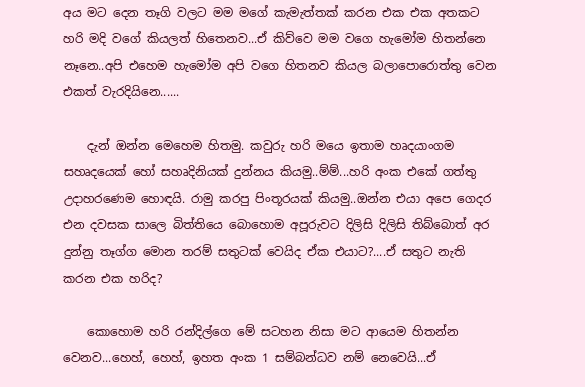අය මට දෙන තෑගි වලට මම මගේ කැමැත්තක් කරන එක එක අතකට හරි මදි වගේ කියලත් හිතෙනව...ඒ කිව්වෙ මම වගෙ හැමෝම හිතන්නෙ නෑනෙ..අපි එහෙම හැමෝම අපි වගෙ හිතනව කියල බලාපොරොත්තු වෙන එකත් වැරදියිනෙ......

    දැන් ඔන්න මෙහෙම හිතමු. කවුරු හරි මයෙ ඉතාම හෘදයාංගම සහෘදයෙක් හෝ සහෘදිනියක් දුන්නය කියමු..ම්ම්...හරි අංක එකේ ගත්තු උදාහරණෙම හොඳයි. රාමු කරපු පිංතූරයක් කියමු..ඔන්න එයා අපෙ ගෙදර එන දවසක සාලෙ බිත්තියෙ බොහොම අපූරුවට දිලිසි දිලිසි තිබ්බොත් අර දුන්නු තෑග්ග මොන තරම් සතුටක් වෙයිද ඒක එයාට?....ඒ සතුට නැති කරන එක හරිද?

    කොහොම හරි රන්දිල්ගෙ මේ සටහන නිසා මට ආයෙම හිතන්න වෙනව...හෙහ්, හෙහ්, ඉහත අංක 1 සම්බන්ධව නම් නෙවෙයි...ඒ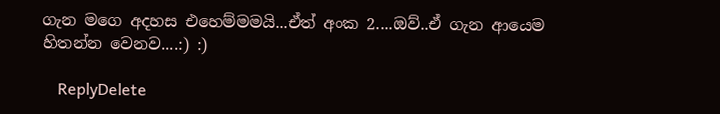ගැන මගෙ අදහස එහෙම්මමයි...ඒත් අංක 2....ඔව්..ඒ ගැන ආයෙම හිතන්න වෙනව....:) :)

    ReplyDelete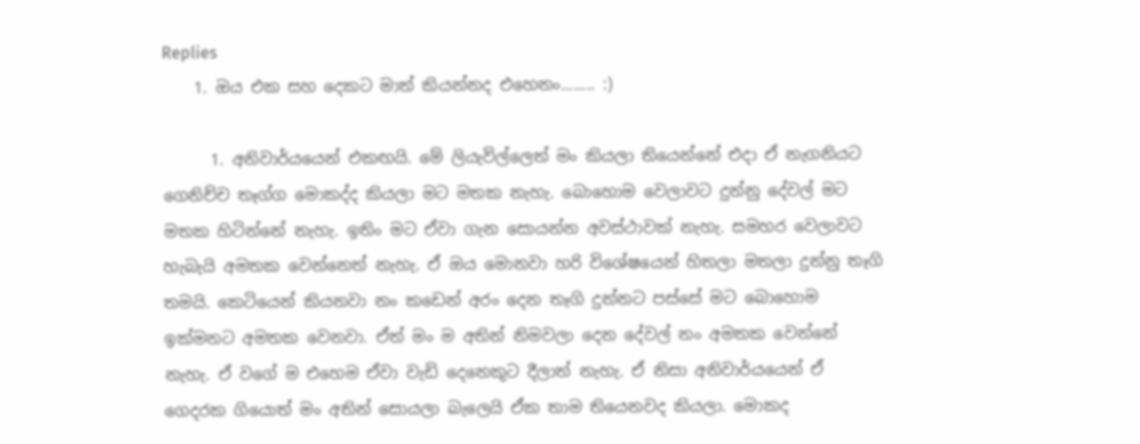Replies
    1. ඔය එක සහ දෙකට මාත් කියන්නද එහෙනං........ :)

      1. අනිවාර්යයෙන් එකඟයි. මේ ලියැවිල්ලෙත් මං කියලා තියෙන්නේ එදා ඒ නැගනියට ගෙනිච්ච තෑග්ග මොකද්ද කියලා මට මතක නැහැ. බොහොම වෙලාවට දුන්නු දේවල් මට මතක හිටින්නේ නැහැ. ඉතිං මට ඒවා ගැන සොයන්න අවස්ථාවක් නැහැ. සමහර වෙලාවට හැබැයි අමතක වෙන්නෙත් නැහැ. ඒ ඔය මොනවා හරි විශේෂයෙන් හිතලා මතලා දුන්නු තෑගි තමයි. කෙටියෙන් කියනවා නං කඩෙන් අරං දෙන තෑගි දුන්නට පස්සේ මට බොහොම ඉක්මනට අමතක වෙනවා. ඒත් මං ම අතින් නිමවලා දෙන දේවල් නං අමතක වෙන්නේ නැහැ. ඒ වගේ ම එහෙම ඒවා වැඩි දෙනෙකුට දීලාත් නැහැ. ඒ නිසා අනිවාර්යයෙන් ඒ ගෙදරක ගියොත් මං අතින් සොයලා බැලෙයි ඒක තාම තියෙනවද කියලා. මොකද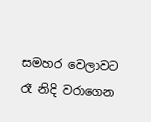සමහර වෙලාවට රෑ නිදි වරාගෙන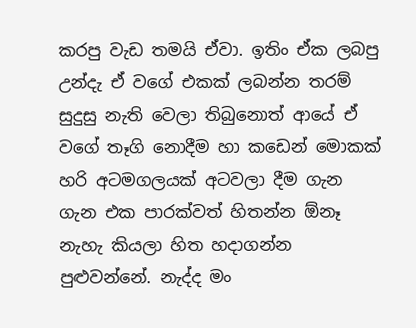කරපු වැඩ තමයි ඒවා. ඉතිං ඒක ලබපු උන්දැ ඒ වගේ එකක් ලබන්න තරම් සුදුසු නැති වෙලා තිබුනොත් ආයේ ඒ වගේ තෑගි නොදීම හා කඩෙන් මොකක් හරි අටමගලයක් අටවලා දීම ගැන ගැන එක පාරක්වත් හිතන්න ඕනෑ නැහැ කියලා හිත හදාගන්න පුළුවන්නේ. නැද්ද මං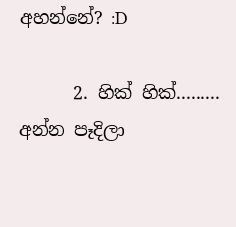අහන්නේ? :D

      2. හික් හික්......... අන්න පෑදිලා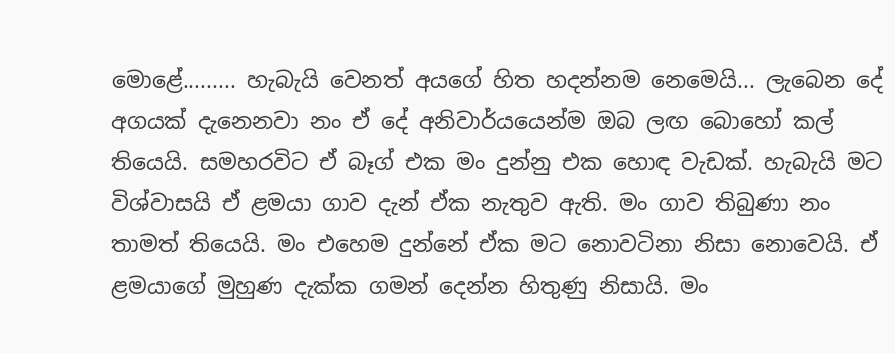මොළේ......... හැබැයි වෙනත් අයගේ හිත හදන්නම නෙමෙයි... ලැබෙන දේ අගයක් දැනෙනවා නං ඒ දේ අනිවාර්යයෙන්ම ඔබ ලඟ බොහෝ කල් තියෙයි. සමහරවිට ඒ බෑග් එක මං දුන්නු එක හොඳ වැඩක්. හැබැයි මට විශ්වාසයි ඒ ළමයා ගාව දැන් ඒක නැතුව ඇති. මං ගාව තිබුණා නං තාමත් තියෙයි. මං එහෙම දුන්නේ ඒක මට නොවටිනා නිසා නොවෙයි. ඒ ළමයාගේ මුහුණ දැක්ක ගමන් දෙන්න හිතුණු නිසායි. මං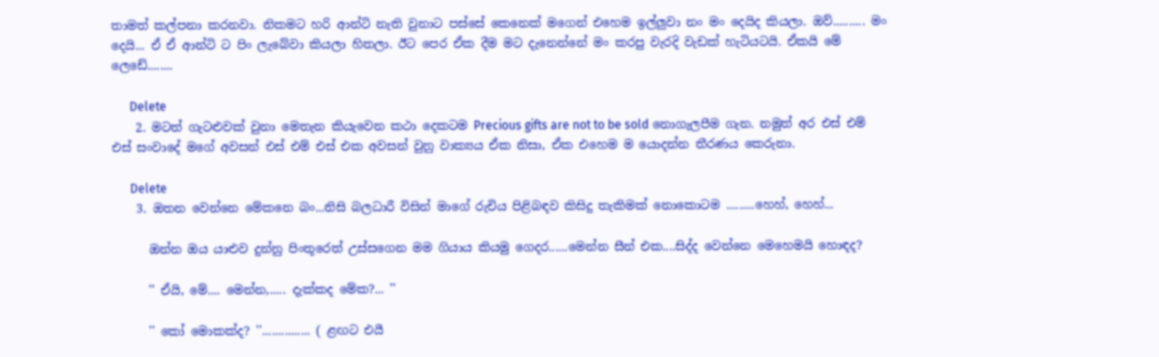තාමත් කල්පනා කරනවා. නිකමට හරි ආන්ටි නැති වුනාට පස්සේ කෙනෙක් මගෙන් එහෙම ඉල්ලුවා නං මං දෙයිද කියලා. ඔව්.......... මං දෙයි... ඒ ඒ ආන්ටි ට පිං ලැබේවා කියලා හිතලා. ඊට පෙර ඒක දීම මට දැනෙන්නේ මං කරපු වැරදි වැඩක් හැටියටයි. ඒකයි මේ ලෙඩේ........

      Delete
    2. මටත් ගැටළුවක් වුනා මෙතැන කියැවෙන කථා දෙකටම Precious gifts are not to be sold නොගැලපීම ගැන. නමුත් අර එස් එම් එස් සංවාදේ මගේ අවසන් එස් එම් එස් එක අවසන් වුනු වාක්‍යය ඒක නිසා, ඒක එහෙම ම යොදන්න තීරණය කෙරුනා.

      Delete
    3. ඔතන වෙන්නෙ මේකනෙ බං...නිසි බලධාරී විසින් මාගේ රුචිය පිළිබඳව කිසිදු තැකිමක් නොකොටම .........හෙහ්, හෙහ්...

      ඔන්න ඔය යාළුව දුන්නු පිංතූරෙත් උස්සගෙන මම ගියාය කියමු ගෙදර......මෙන්න සීන් එක....සිද්ද වෙන්නෙ මෙහෙමයි හොඳද?

      '' ඒයි, මේ.... මෙන්න,..... දැක්කද මේක?... ''

      '' කෝ මොකක්ද? ''............... ( ළඟට එයී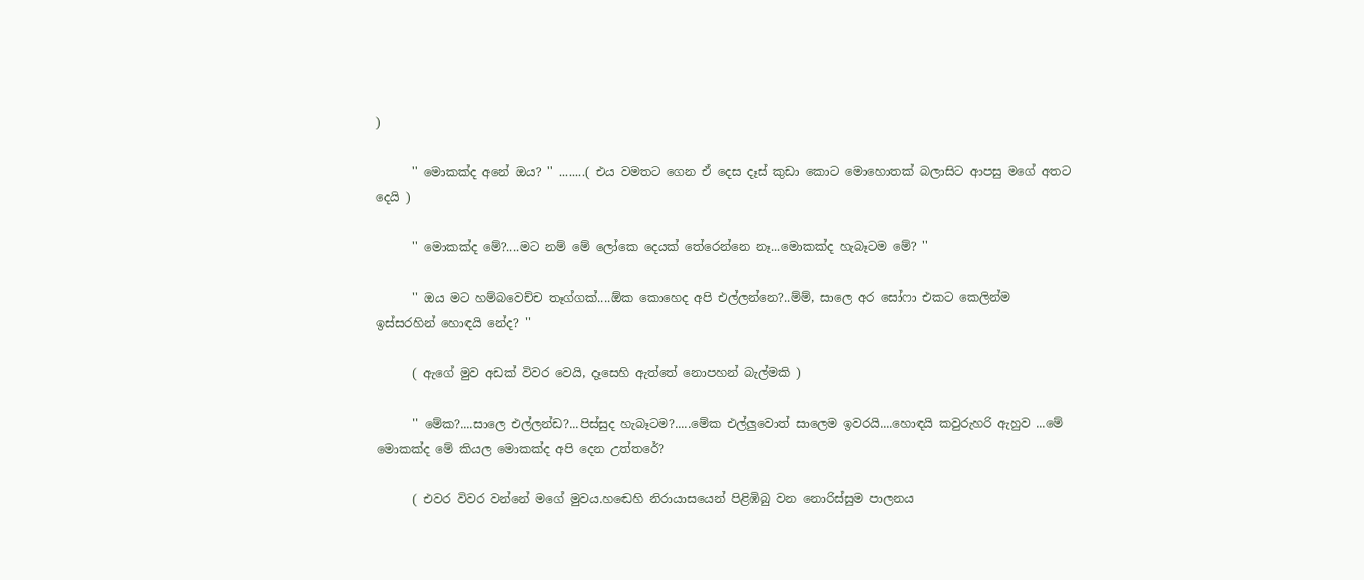)

      '' මොකක්ද අනේ ඔය? '' ........( එය වමතට ගෙන ඒ දෙස දෑස් කුඩා කොට මොහොතක් බලාසිට ආපසු මගේ අතට දෙයි )

      '' මොකක්ද මේ?....මට නම් මේ ලෝකෙ දෙයක් තේරෙන්නෙ නෑ...මොකක්ද හැබෑටම මේ? ''

      '' ඔය මට හම්බවෙච්ච තෑග්ගක්....ඕක කොහෙද අපි එල්ලන්නෙ?..ම්ම්, සාලෙ අර සෝෆා එකට කෙලින්ම ඉස්සරහින් හොඳයි නේද? ''

      ( ඇගේ මුව අඩක් විවර වෙයි, දෑසෙහි ඇත්තේ නොපහන් බැල්මකි )

      '' මේක?....සාලෙ එල්ලන්ඩ?...පිස්සුද හැබෑටම?.....මේක එල්ලුවොත් සාලෙම ඉවරයි....හොඳයි කවුරුහරි ඇහුව ...මේ මොකක්ද මේ කියල මොකක්ද අපි දෙන උත්තරේ?

      ( එවර විවර වන්නේ මගේ මුවය.හඬෙහි නිරායාසයෙන් පිළිඹිබු වන නොරිස්සුම පාලනය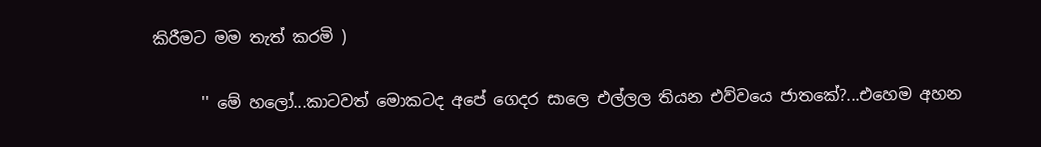කිරීමට මම තැත් කරමි )

      '' මේ හලෝ...කාටවත් මොකටද අපේ ගෙදර සාලෙ එල්ලල තියන එව්වයෙ ජාතකේ?...එහෙම අහන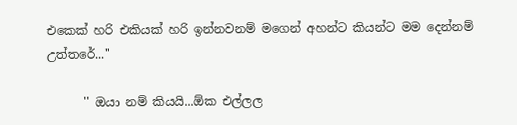එකෙක් හරි එකියක් හරි ඉන්නවනම් මගෙන් අහන්ට කියන්ට මම දෙන්නම් උත්තරේ...''

      '' ඔයා නම් කියයි...ඕක එල්ලල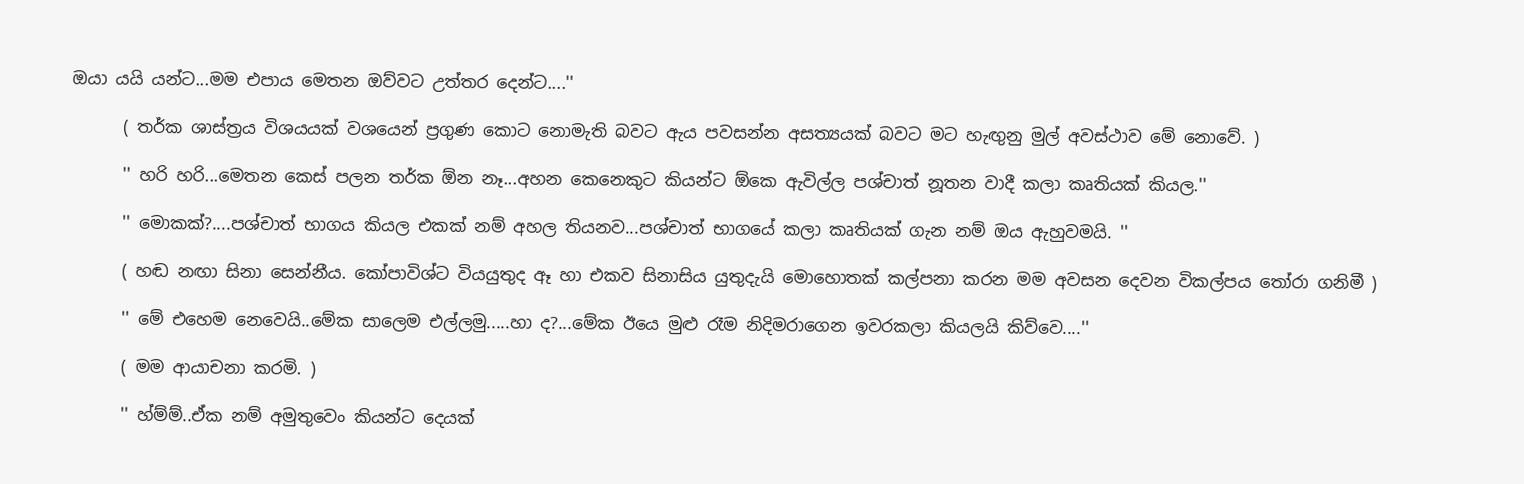ඔයා යයි යන්ට...මම එපාය මෙතන ඔව්වට උත්තර දෙන්ට....''

      ( තර්ක ශාස්ත්‍රය විශයයක් වශයෙන් ප්‍රගුණ කොට නොමැති බවට ඇය පවසන්න අසත්‍යයක් බවට මට හැඟුනු මුල් අවස්ථාව මේ නොවේ. )

      '' හරි හරි...මෙතන කෙස් පලන තර්ක ඕන නෑ...අහන කෙනෙකුට කියන්ට ඕකෙ ඇවිල්ල පශ්චාත් නූතන වාදී කලා කෘතියක් කියල.''

      '' මොකක්?....පශ්චාත් භාගය කියල එකක් නම් අහල තියනව...පශ්චාත් භාගයේ කලා කෘතියක් ගැන නම් ඔය ඇහුවමයි. ''

      ( හඬ නඟා සිනා සෙන්නීය. කෝපාවිශ්ට වියයුතුද ඈ හා එකව සිනාසිය යුතුදැයි මොහොතක් කල්පනා කරන මම අවසන දෙවන විකල්පය තෝරා ගනිමී )

      '' මේ එහෙම නෙවෙයි..මේක සාලෙම එල්ලමු.....හා ද?...මේක ඊයෙ මුළු රෑම නිදිමරාගෙන ඉවරකලා කියලයි කිව්වෙ....''

      ( මම ආයාචනා කරමි. )

      '' හ්ම්ම්..ඒක නම් අමුතුවෙං කියන්ට දෙයක්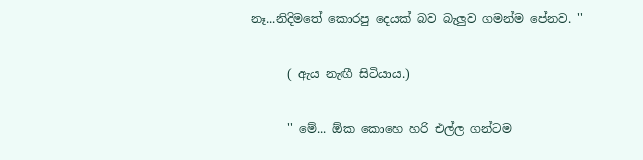නෑ...නිදිමතේ කොරපු දෙයක් බව බැලුව ගමන්ම පේනව. ''

      ( ඇය නැඟී සිටියාය.)

      '' මේ... ඕක කොහෙ හරි එල්ල ගන්ටම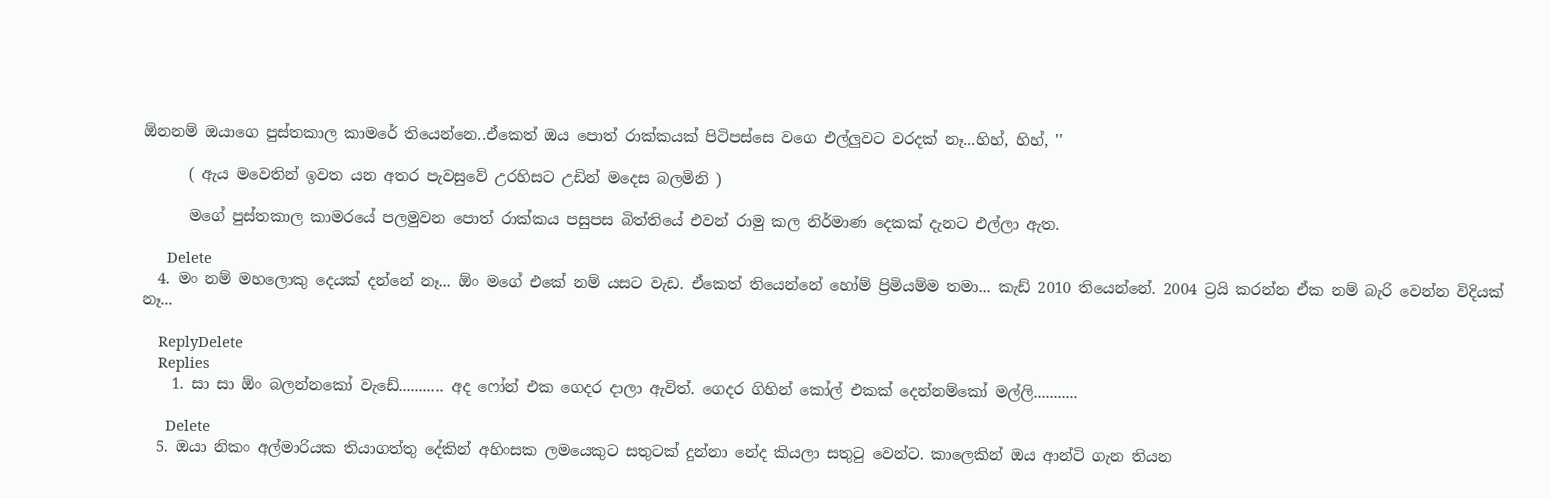ඕනනම් ඔයාගෙ පුස්තකාල කාමරේ තියෙන්නෙ..ඒකෙත් ඔය පොත් රාක්කයක් පිටිපස්සෙ වගෙ එල්ලුවට වරදක් නෑ...හිහ්, හිහ්, ''

      ( ඇය මවෙතින් ඉවත යන අතර පැවසුවේ උරහිසට උඩින් මදෙස බලමිනි )

      මගේ පුස්තකාල කාමරයේ පලමුවන පොත් රාක්කය පසුපස බිත්තියේ එවන් රාමු කල නිර්මාණ දෙකක් දැනට එල්ලා ඇත.

      Delete
  4. මං නම් මහලොකු දෙයක් දන්නේ නෑ... ඕං මගේ එකේ නම් යසට වැඩ. ඒකෙත් තියෙන්නේ හෝම් ප්‍රිමියම්ම තමා... කැඩ් 2010 තියෙන්නේ. 2004 ට්‍රයි කරන්න ඒක නම් බැරි වෙන්න විදියක් නෑ...

    ReplyDelete
    Replies
    1. සා සා ඕං බලන්නකෝ වැඩේ........... අද ෆෝන් එක ගෙදර දාලා ඇවිත්. ගෙදර ගිහින් කෝල් එකක් දෙන්නම්කෝ මල්ලි...........

      Delete
  5. ඔයා නිකං අල්මාරියක තියාගත්තු දේකින් අහිංසක ලමයෙකුට සතුටක් දුන්නා නේද කියලා සතුටු වෙන්ට. කාලෙකින් ඔය ආන්ටි ගැන තියන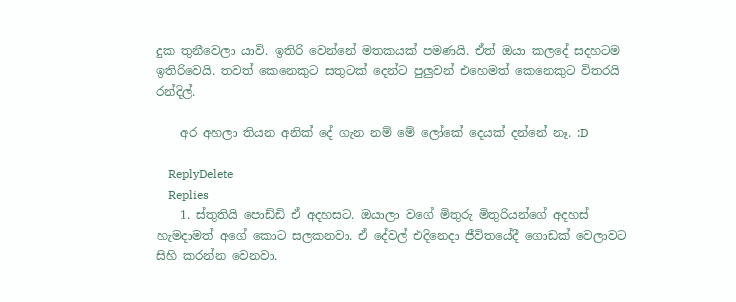දුක තුනීවෙලා යාවි. ඉතිරි වෙන්නේ මතකයක් පමණයි. ඒත් ඔයා කලදේ සදහටම ඉතිරිවෙයි. තවත් කෙනෙකුට සතුටක් දෙන්ට පුලුවන් එහෙමත් කෙනෙකුට විතරයි රන්දිල්.

    අර අහලා තියන අනික් දේ ගැන නම් මේ ලෝකේ දෙයක් දන්නේ නෑ. :D

    ReplyDelete
    Replies
    1. ස්තුතියි පොඩ්ඩි ඒ අදහසට. ඔයාලා වගේ මිතුරු මිතුරියන්ගේ අදහස් හැමදාමත් අගේ කොට සලකනවා. ඒ දේවල් එදිනෙදා ජීවිතයේදී ගොඩක් වෙලාවට සිහි කරන්න වෙනවා.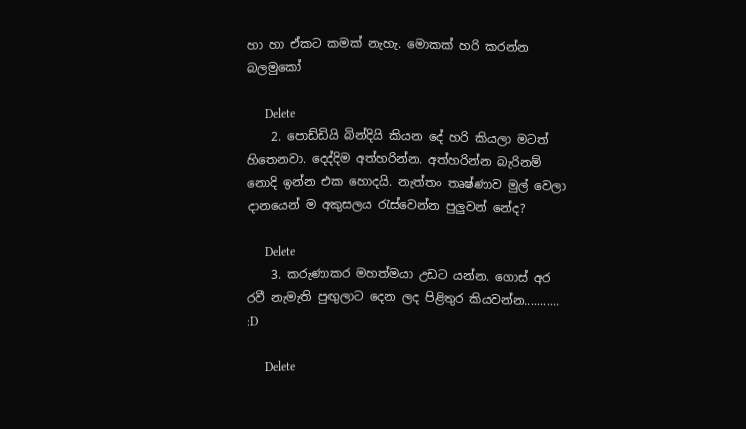හා හා ඒකට කමක් නැහැ. මොකක් හරි කරන්න බලමුකෝ

      Delete
    2. පොඩ්ඩියි බින්දියි කියන දේ හරි කියලා මටත් හිතෙනවා. දෙද්දිම අත්හරින්න. අත්හරින්න බැරිනම් නොදි ඉන්න එක හොදයි. නැත්තං තෘෂ්ණාව මුල් වෙලා දානයෙන් ම අකුසලය රැස්වෙන්න පුලුවන් නේද?

      Delete
    3. කරුණාකර මහත්මයා උඩට යන්න. ගොස් අර රවී නැමැති පුඟුලාට දෙන ලද පිළිතුර කියවන්න........... :D

      Delete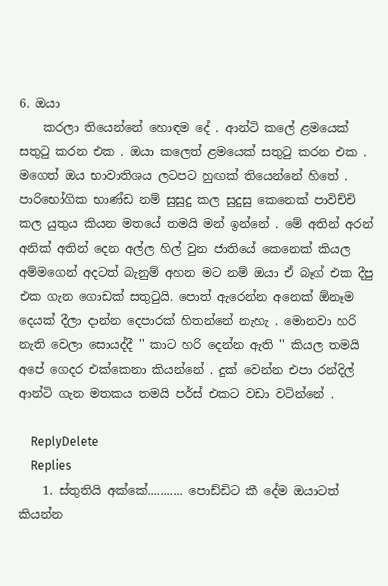6. ඔයා
    කරලා තියෙන්නේ හොඳම දේ . ආන්ටි කලේ ළමයෙක් සතුටු කරන එක . ඔයා කලෙත් ළමයෙක් සතුටු කරන එක . මගෙත් ඔය භාවාතිශය ලටපට හුඟක් තියෙන්නේ හිතේ . පාරිභෝගික භාණ්ඩ නම් සුසුදු කල සුදුසු කෙනෙක් පාවිච්චි කල යුතුය කියන මතයේ තමයි මන් ඉන්නේ . මේ අතින් අරන් අනික් අතින් දෙන අල්ල හිල් වුන ජාතියේ කෙනෙක් කියල අම්මගෙන් අදටත් බැනුම් අහන මට නම් ඔයා ඒ බෑග් එක දීපු එක ගැන ගොඩක් සතුටුයි. පොත් ඇරෙන්න අනෙක් ඕනෑම දෙයක් දීලා දාන්න දෙපාරක් හිතන්නේ නැහැ . මොනවා හරි නැති වෙලා සොයද්දී '' කාට හරි දෙන්න ඇති '' කියල තමයි අපේ ගෙදර එක්කෙනා කියන්නේ . දුක් වෙන්න එපා රන්දිල් ආන්ටි ගැන මතකය තමයි පර්ස් එකට වඩා වටින්නේ .

    ReplyDelete
    Replies
    1. ස්තුතියි අක්කේ........... පොඩ්ඩිට කී දේම ඔයාටත් කියන්න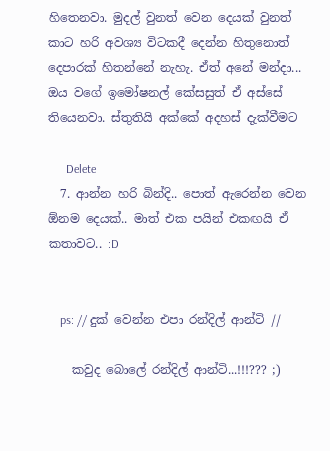හිතෙනවා. මුදල් වුනත් වෙන දෙයක් වුනත් කාට හරි අවශ්‍ය විටකදී දෙන්න හිතුනොත් දෙපාරක් හිතන්නේ නැහැ. ඒත් අනේ මන්දා... ඔය වගේ ඉමෝෂනල් කේසසුත් ඒ අස්සේ තියෙනවා. ස්තුතියි අක්කේ අදහස් දැක්වීමට

      Delete
  7. ආන්න හරි බින්දි.. පොත් ඇරෙන්න වෙන ඕනම දෙයක්.. මාත් එක පයින් එකඟයි ඒ කතාවට.. :D


    ps: // දුක් වෙන්න එපා රන්දිල් ආන්ටි //

    කවුද බොලේ රන්දිල් ආන්ටි...!!!??? ;)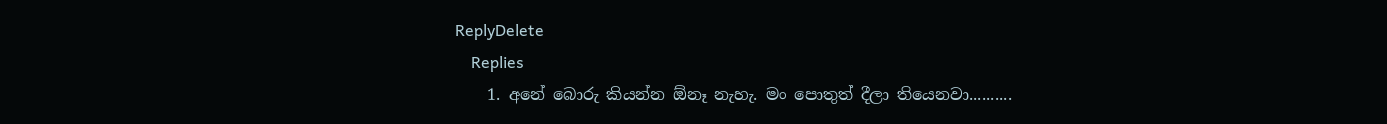ReplyDelete
    Replies
    1. අනේ බොරු කියන්න ඕනෑ නැහැ. මං පොතුත් දීලා තියෙනවා..........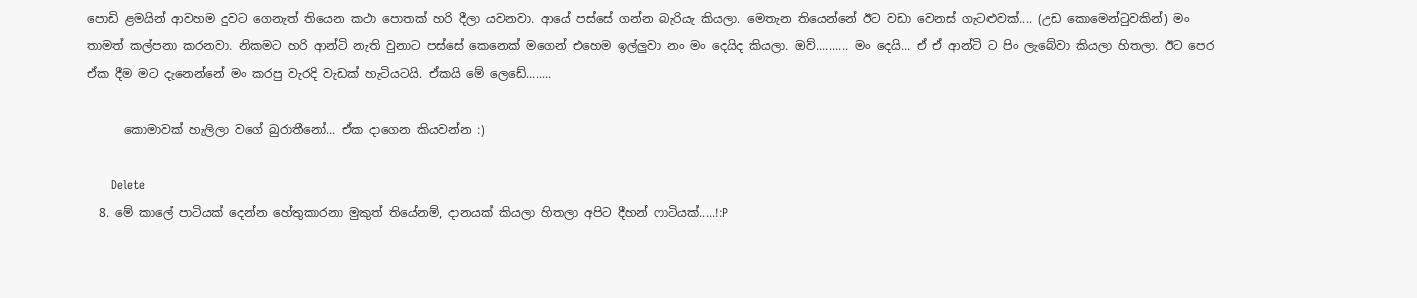පොඩි ළමයින් ආවහම දුවට ගෙනැත් තියෙන කථා පොතක් හරි දීලා යවනවා. ආයේ පස්සේ ගන්න බැරියැ කියලා. මෙතැන තියෙන්නේ ඊට වඩා වෙනස් ගැටළුවක්.... (උඩ කොමෙන්ටුවකින්) මං තාමත් කල්පනා කරනවා. නිකමට හරි ආන්ටි නැති වුනාට පස්සේ කෙනෙක් මගෙන් එහෙම ඉල්ලුවා නං මං දෙයිද කියලා. ඔව්.......... මං දෙයි... ඒ ඒ ආන්ටි ට පිං ලැබේවා කියලා හිතලා. ඊට පෙර ඒක දීම මට දැනෙන්නේ මං කරපු වැරදි වැඩක් හැටියටයි. ඒකයි මේ ලෙඩේ........

      කොමාවක් හැලිලා වගේ බුරාතීනෝ... ඒක දාගෙන කියවන්න :)

      Delete
  8. මේ කාලේ පාටියක් දෙන්න හේතුකාරනා මුකුත් තියේනම්, දානයක් කියලා හිතලා අපිට දීහන් ෆාටියක්.....!:P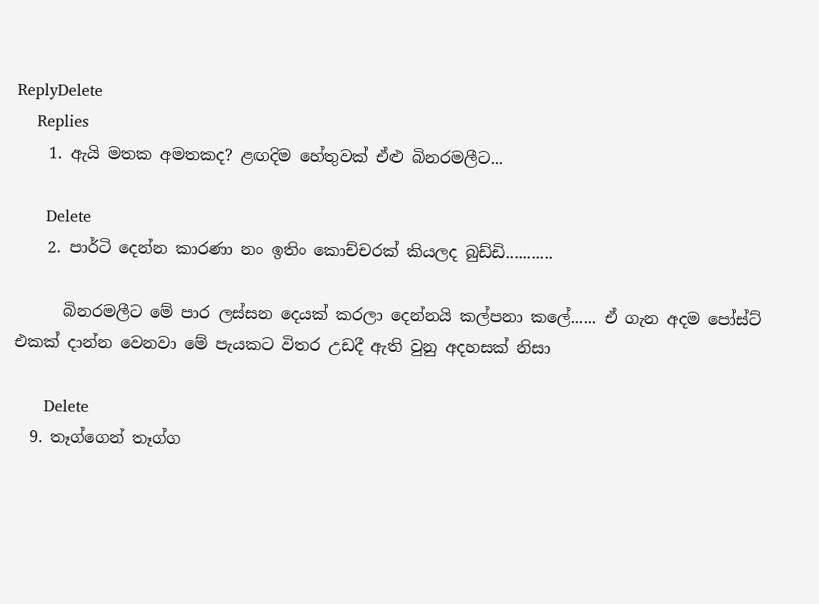ReplyDelete
    Replies
    1. ඇයි මතක අමතකද? ළඟදිම හේතුවක් ඒළු බිනරමලීට...

      Delete
    2. පාර්ටි දෙන්න කාරණා නං ඉතිං කොච්චරක් කියලද බුඩ්ඩි...........

      බිනරමලීට මේ පාර ලස්සන දෙයක් කරලා දෙන්නයි කල්පනා කලේ...... ඒ ගැන අදම පෝස්ට් එකක් දාන්න වෙනවා මේ පැයකට විතර උඩදී ඇති වුනු අදහසක් නිසා

      Delete
  9. තෑග්ගෙන් තෑග්ග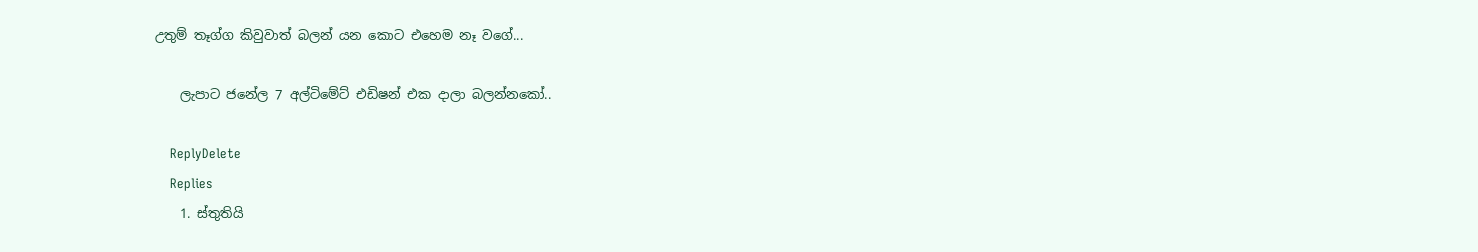උතුම් තෑග්ග කිවුවාත් බලන් යන කොට එහෙම නෑ වගේ...

    ලැපාට ජනේල 7 අල්ටිමේට් එඩිෂන් එක දාලා බලන්නකෝ..

    ReplyDelete
    Replies
    1. ස්තුතියි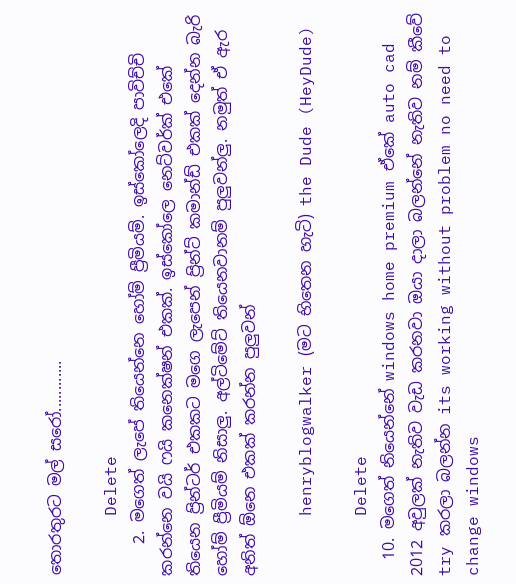තොරතුරට මල් සරෝ............

      Delete
    2. මගෙත් ලැපේ තියෙන්නෙ හෝම් ප්‍රීමියම්. ඉස්කෝලෙදි පාවිච්චි කරන්නෙ වයි ෆයි කනෙක්ෂන් එකක්. ඉස්කෝලෙ නෙට්වර්ක් එකේ තියෙන ප්‍රින්ටර් එකකට මගෙ ලැපෙන් ප්‍රින්ට් කමාන්ඩ් එකක් දෙන්න බැරි හෝම් ප්‍රීමියම් නිසාලු. අල්ටිමේට් තියෙනවානම් පුලුවන්ලු. නමුත් ඒ ඇර අනිත් ඕනෙ එකක් කරන්න පුලුවන්

      henryblogwalker (මට භිතෙන හැටි) the Dude (HeyDude)

      Delete
  10. මගෙත් නියෙන්නේ windows home premium ඒකේ auto cad 2012 අවුලක් නැතිව වැඩ කරනවා ඔයා දාලා බලන්නේ නැතිව නම් කීවේ try කරලා බලන්න its working without problem no need to change windows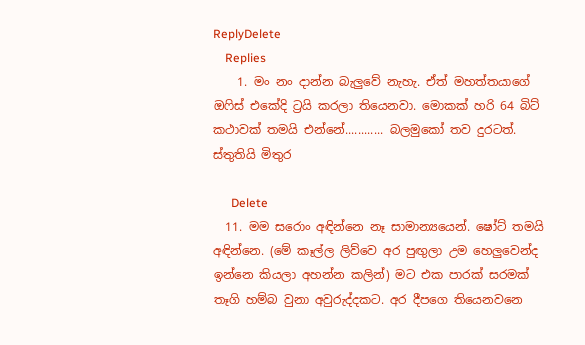ReplyDelete
    Replies
    1. මං නං දාන්න බැලුවේ නැහැ. ඒත් මහත්තයාගේ ඔෆිස් එකේදි ට්‍රයි කරලා තියෙනවා. මොකක් හරි 64 බිට් කථාවක් තමයි එන්නේ............ බලමුකෝ තව දුරටත්. ස්තුතියි මිතුර

      Delete
  11. මම සරොං අඳින්නෙ නෑ සාමාන්‍යයෙන්. ෂෝට් තමයි අඳින්නෙ. (මේ කෑල්ල ලිව්වෙ අර පුඟුලා උම හෙලුවෙන්ද ඉන්නෙ කියලා අහන්න කලින්) මට එක පාරක් සරමක් තෑගි හම්බ වුනා අවුරුද්දකට. අර දීපගෙ තියෙනවනෙ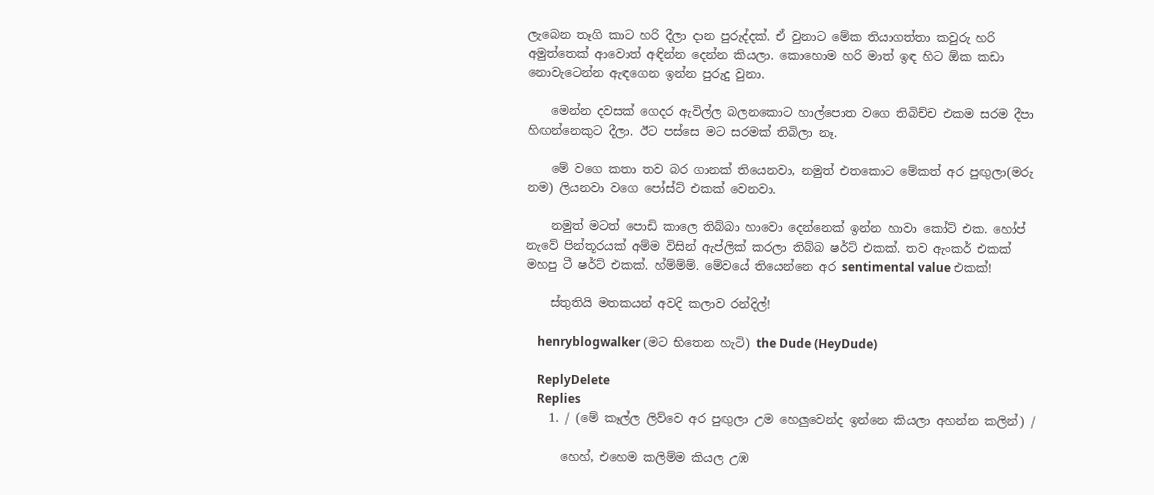ලැබෙන තෑගි කාට හරි දීලා දාන පුරුද්දක්. ඒ වුනාට මේක තියාගත්තා කවුරු හරි අමුත්තෙක් ආවොත් අඳින්න දෙන්න කියලා. කොහොම හරි මාත් ඉඳ හිට ඕක කඩා නොවැටෙන්න ඇඳගෙන ඉන්න පුරුදු වුනා.

    මෙන්න දවසක් ගෙදර ඇවිල්ල බලනකොට හාල්පොත වගෙ තිබිච්ච එකම සරම දීපා හිඟන්නෙකුට දීලා. ඊට පස්සෙ මට සරමක් තිබිලා නෑ.

    මේ වගෙ කතා තව බර ගානක් තියෙනවා, නමුත් එතකොට මේකත් අර පුඟුලා(මරු නම) ලියනවා වගෙ පෝස්ට් එකක් වෙනවා.

    නමුත් මටත් පොඩි කාලෙ තිබ්බා හාවො දෙන්නෙක් ඉන්න හාවා කෝට් එක. හෝප් නැවේ පින්තූරයක් අම්ම විසින් ඇප්ලික් කරලා තිබ්බ ෂර්ට් එකක්. තව ඇංකර් එකක් මහපු ටී ෂර්ට් එකක්. හ්ම්ම්ම්. මේවයේ තියෙන්නෙ අර sentimental value එකක්!

    ස්තුතියි මතකයන් අවදි කලාව රන්දිල්!

    henryblogwalker (මට භිතෙන හැටි) the Dude (HeyDude)

    ReplyDelete
    Replies
    1. / (මේ කෑල්ල ලිව්වෙ අර පුඟුලා උම හෙලුවෙන්ද ඉන්නෙ කියලා අහන්න කලින්) /

      හෙහ්, එහෙම කලිම්ම කියල උඹ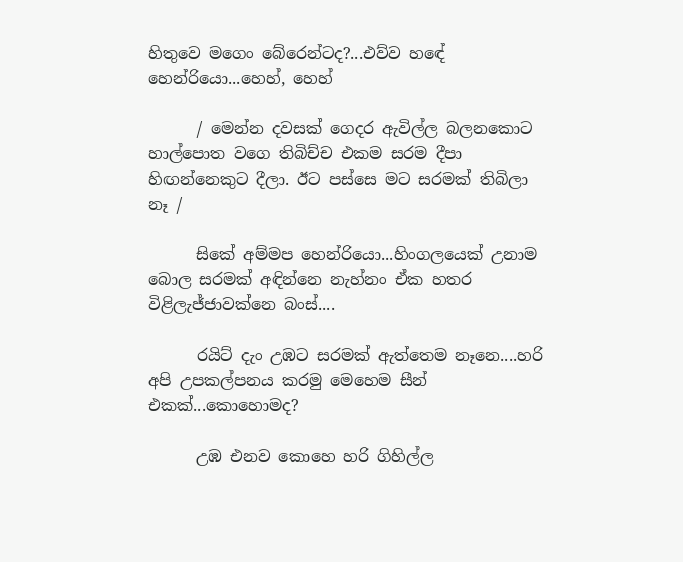හිතුවෙ මගෙං බේරෙන්ටද?...එව්ව හඳේ හෙන්රියො...හෙහ්, හෙහ්

      / මෙන්න දවසක් ගෙදර ඇවිල්ල බලනකොට හාල්පොත වගෙ තිබිච්ච එකම සරම දීපා හිඟන්නෙකුට දීලා. ඊට පස්සෙ මට සරමක් තිබිලා නෑ /

      සිකේ අම්මප හෙන්රියො...හිංගලයෙක් උනාම බොල සරමක් අඳින්නෙ නැහ්නං ඒක හතර විළිලැජ්ජාවක්නෙ බංස්....

      රයිට් දැං උඹට සරමක් ඇත්තෙම නෑනෙ....හරි අපි උපකල්පනය කරමු මෙහෙම සීන් එකක්...කොහොමද?

      උඹ එනව කොහෙ හරි ගිහිල්ල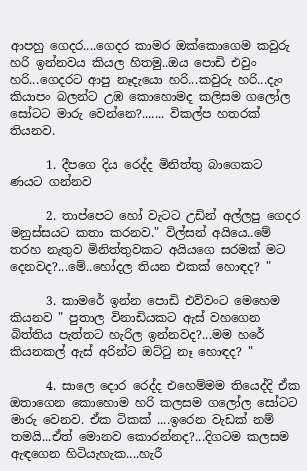ආපහු ගෙදර....ගෙදර කාමර ඔක්කොගෙම කවුරු හරි ඉන්නවය කියල හිතමු..ඔය පොඩි එවුං හරි...ගෙදරට ආපු නෑදැයො හරි...කවුරු හරි...දැං කියාපං බලන්ට උඹ කොහොමද කලිසම ගලෝල සෝටට මාරු වෙන්නෙ?....... විකල්ප හතරක් තියනව.

      1. දීපගෙ දිය රෙද්ද මිනිත්තු බාගෙකට ණයට ගන්නව

      2. තාප්පෙට හෝ වැටට උඩින් අල්ලපු ගෙදර මනුස්සයට කතා කරනව." විල්සන් අයියෙ..මේ තරහ නැතුව මිනිත්තුවකට අයියගෙ සරමක් මට දෙනවද?...මේ..හෝදල තියන එකක් හොඳද? "

      3. කාමරේ ඉන්න පොඩි එව්වංට මෙහෙම කියනව " පුතාල විනාඩියකට ඇස් වහගෙන බිත්තිය පැත්තට හැරිල ඉන්නවද?...මම හරේ කියනකල් ඇස් අරින්ට ඔට්ටු නෑ හොඳද? "

      4. සාලෙ දොර රෙද්ද එහෙම්මම තියෙද්දි ඒක ඔතාගෙන කොහොම හරි කලසම ගලෝල සෝටට මාරු වෙනව. ඒක ටිකක් ....ඉරෙන වැඩක් නම් තමයි...ඒත් මොනව කොරන්නද?...දිගටම කලසම ඇඳගෙන හිටියැහැක....හැරී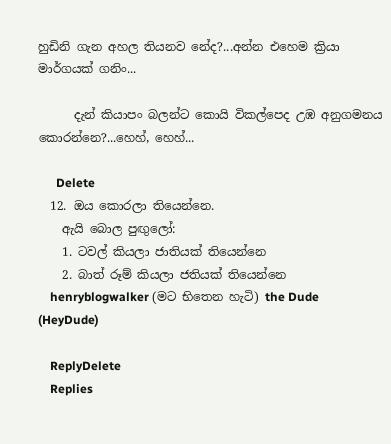හුඩිනි ගැන අහල තියනව නේද?...අන්න එහෙම ක්‍රියා මාර්ගයක් ගනිං...

      දැන් කියාපං බලන්ට කොයි විකල්පෙද උඹ අනුගමනය කොරන්නෙ?...හෙහ්, හෙහ්...

      Delete
  12. ඔය කොරලා තියෙන්නෙ.
    ඇයි බොල පුඟුලෝ:
    1. ටවල් කියලා ජාතියක් තියෙන්නෙ
    2. බාත් රූම් කියලා ජතියක් තියෙන්නෙ
    henryblogwalker (මට භිතෙන හැටි) the Dude (HeyDude)

    ReplyDelete
    Replies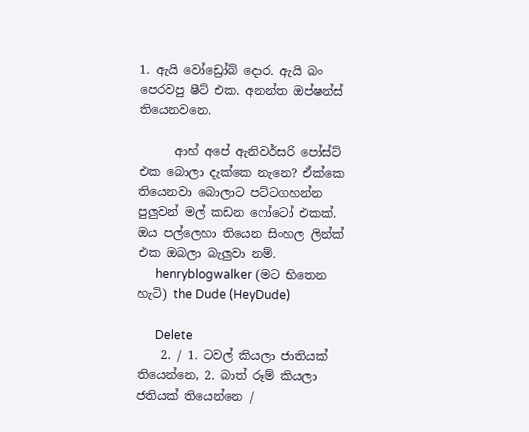1. ඇයි වෝඩ්‍රෝබ් දොර. ඇයි බං පෙරවපු ෂීට් එක. අනන්ත ඔප්ෂන්ස් තියෙනවනෙ.

      ආහ් අපේ ඇනිවර්සරි පෝස්ට් එක බොලා දැක්කෙ නැනෙ? ඒක්කෙ තියෙනවා බොලාට පට්ටගහන්න පුලුවන් මල් කඩන ෆෝටෝ එකක්. ඔය පල්ලෙහා තියෙන සිංහල ලින්ක් එක ඔබලා බැලුවා නම්.
      henryblogwalker (මට භිතෙන හැටි) the Dude (HeyDude)

      Delete
    2. / 1. ටවල් කියලා ජාතියක් තියෙන්නෙ, 2. බාත් රූම් කියලා ජතියක් තියෙන්නෙ /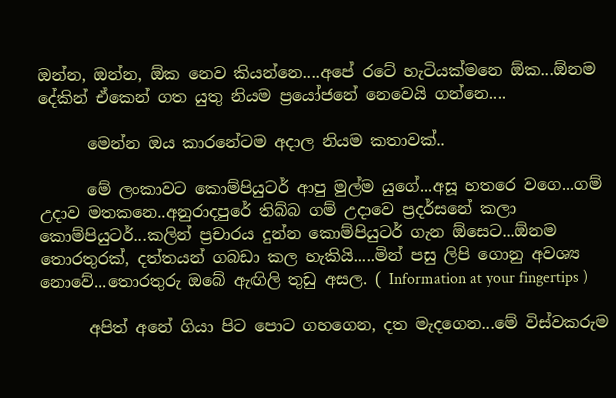ඔන්න, ඔන්න, ඕක නෙව කියන්නෙ....අපේ රටේ හැටියක්මනෙ ඕක...ඕනම දේකින් ඒකෙන් ගත යුතු නියම ප්‍රයෝජනේ නෙවෙයි ගන්නෙ....

      මෙන්න ඔය කාරනේටම අදාල නියම කතාවක්..

      මේ ලංකාවට කොම්පියුටර් ආපු මුල්ම යුගේ...අසූ හතරෙ වගෙ...ගම් උදාව මතකනෙ..අනුරාදපුරේ තිබ්බ ගම් උදාවෙ ප්‍රදර්සනේ කලා කොම්පියුටර්...කලින් ප්‍රචාරය දුන්න කොම්පියුටර් ගැන ඕසෙට...ඕනම තොරතුරක්, දත්තයන් ගබඩා කල හැකියි.....මින් පසු ලිපි ගොනු අවශ්‍ය නොවේ...තොරතුරු ඔබේ ඇඟිලි තුඩු අසල. ( Information at your fingertips )

      අපිත් අනේ ගියා පිට පොට ගහගෙන, දත මැදගෙන...මේ විස්වකරුම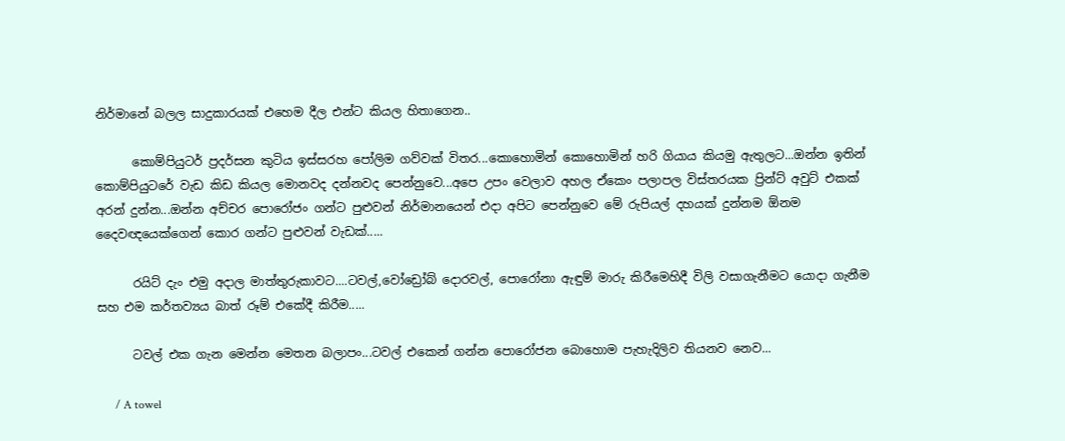නිර්මානේ බලල සාදුකාරයක් එහෙම දීල එන්ට කියල හිතාගෙන..

      කොම්පියුටර් ප්‍රදර්සන කුටිය ඉස්සරහ පෝලිම ගව්වක් විතර...කොහොමින් කොහොමින් හරි ගියාය කියමු ඇතුලට...ඔන්න ඉතින් කොම්පියුටරේ වැඩ කිඩ කියල මොනවද දන්නවද පෙන්නුවෙ...අපෙ උපං වෙලාව අහල ඒකෙං පලාපල විස්තරයක ප්‍රින්ට් අවුට් එකක් අරන් දුන්න...ඔන්න අච්චර පොරෝජං ගන්ට පුළුවන් නිර්මානයෙන් එදා අපිට පෙන්නුවෙ මේ රුපියල් දහයක් දුන්නම ඕනම දෛවඥයෙක්ගෙන් කොර ගන්ට පුළුවන් වැඩක්.....

      රයිට් දැං එමු අදාල මාත්තුරුකාවට....ටවල්,වෝඩ්‍රෝබ් දොරවල්, පොරෝනා ඇඳුම් මාරු කිරීමෙහිදී විලි වසාගැනීමට යොදා ගැනීම සහ එම කර්තව්‍යය බාත් රූම් එකේදී කිරීම.....

      ටවල් එක ගැන මෙන්න මෙතන බලාපං...ටවල් එකෙන් ගන්න පොරෝජන බොහොම පැහැදිලිව තියනව නෙව...

      / A towel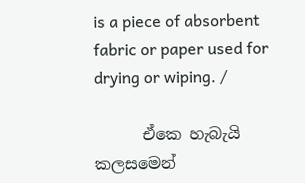is a piece of absorbent fabric or paper used for drying or wiping. /

      ඒකෙ හැබැයි කලසමෙන්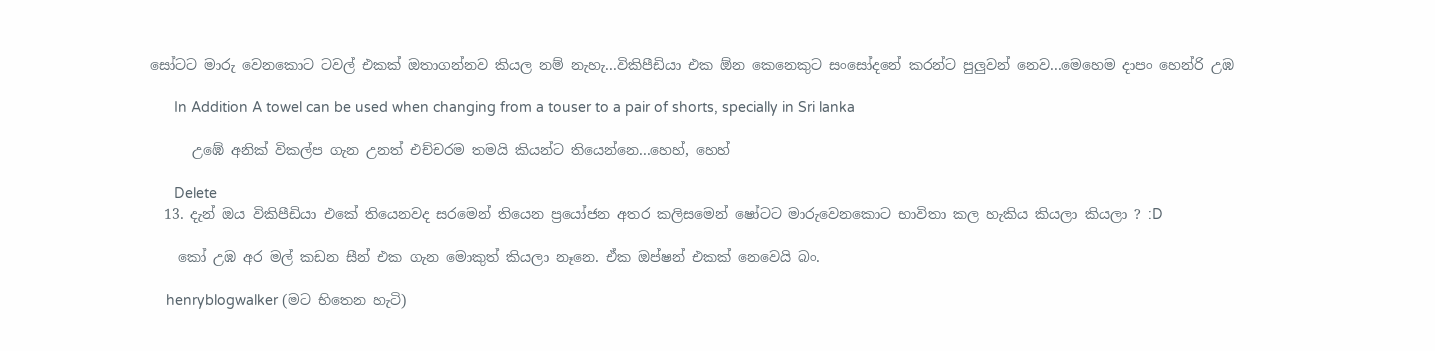සෝටට මාරු වෙනකොට ටවල් එකක් ඔතාගන්නව කියල නම් නැහැ...විකිපීඩියා එක ඕන කෙනෙකුට සංසෝදනේ කරන්ට පුලුවන් නෙව...මෙහෙම දාපං හෙන්රි උඹ

      In Addition A towel can be used when changing from a touser to a pair of shorts, specially in Sri lanka

      උඹේ අනික් විකල්ප ගැන උනත් එච්චරම තමයි කියන්ට තියෙන්නෙ...හෙහ්, හෙහ්

      Delete
  13. දැන් ඔය විකිපීඩියා එකේ තියෙනවද සරමෙන් තියෙන ප්‍රයෝජන අතර කලිසමෙන් ෂෝටට මාරුවෙනකොට භාවිතා කල හැකිය කියලා කියලා ? :D

    කෝ උඹ අර මල් කඩන සීන් එක ගැන මොකුත් කියලා නෑනෙ. ඒක ඔප්ෂන් එකක් නෙවෙයි බං.

    henryblogwalker (මට භිතෙන හැටි)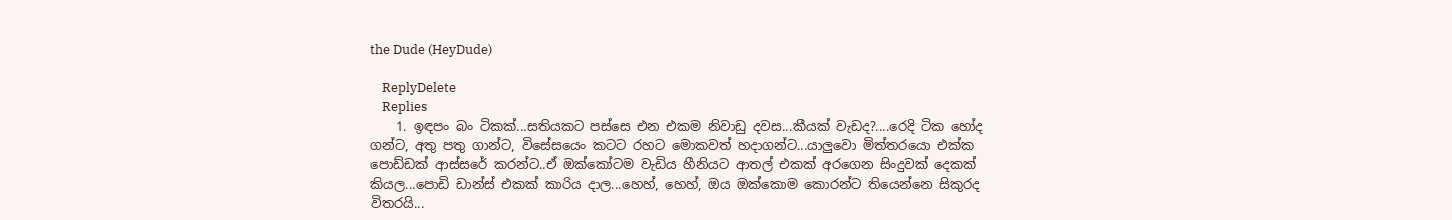the Dude (HeyDude)

    ReplyDelete
    Replies
    1. ඉඳපං බං ටිකක්...සතියකට පස්සෙ එන එකම නිවාඩු දවස...කීයක් වැඩද?....රෙදි ටික හෝද ගන්ට, අතු පතු ගාන්ට, විසේසයෙං කටට රහට මොකවත් හදාගන්ට...යාලුවො මිත්තරයො එක්ක පොඩ්ඩක් ආස්සරේ කරන්ට..ඒ ඔක්කෝටම වැඩිය හීනියට ආතල් එකක් අරගෙන සිංදුවක් දෙකක් කියල...පොඩි ඩාන්ස් එකක් කාරිය දාල...හෙහ්, හෙහ්, ඔය ඔක්කොම කොරන්ට තියෙන්නෙ සිකුරද විතරයි...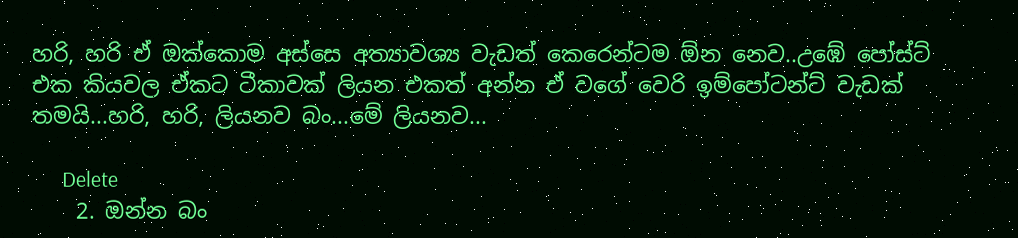හරි, හරි ඒ ඔක්කොම අස්සෙ අත්‍යාවශ්‍ය වැඩත් කෙරෙන්ටම ඕන නෙව..උඹේ පෝස්ට් එක කියවල ඒකට ටීකාවක් ලියන එකත් අන්න ඒ වගේ වෙරි ඉම්පෝටන්ට් වැඩක් තමයි...හරි, හරි, ලියනව බං...මේ ලියනව...

      Delete
    2. ඔන්න බං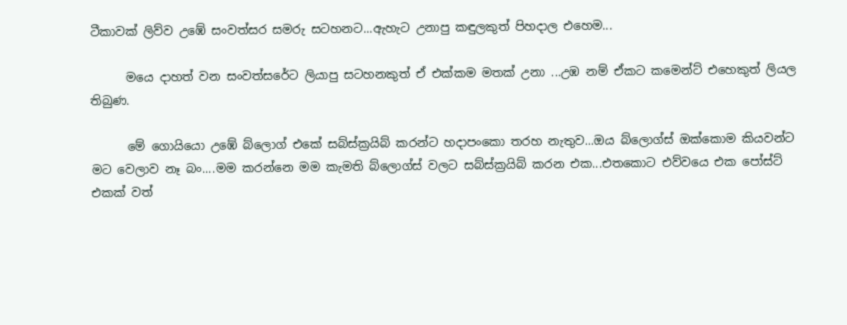ටීකාවක් ලිව්ව උඹේ සංවත්සර සමරු සටහනට...ඇහැට උනාපු කඳුලකුත් පිහදාල එහෙම...

      මයෙ දාහත් වන සංවත්සරේට ලියාපු සටහනකුත් ඒ එක්කම මතක් උනා ...උඹ නම් ඒකට කමෙන්ට් එහෙකුත් ලියල තිබුණ.

      මේ ගොයියො උඹේ බ්ලොග් එකේ සබ්ස්ක්‍රයිබ් කරන්ට හදාපංකො තරහ නැතුව...ඔය බ්ලොග්ස් ඔක්කොම කියවන්ට මට වෙලාව නෑ බං....මම කරන්නෙ මම කැමති බ්ලොග්ස් වලට සබ්ස්ක්‍රයිබ් කරන එක...එතකොට එව්වයෙ එක පෝස්ට් එකක් වත්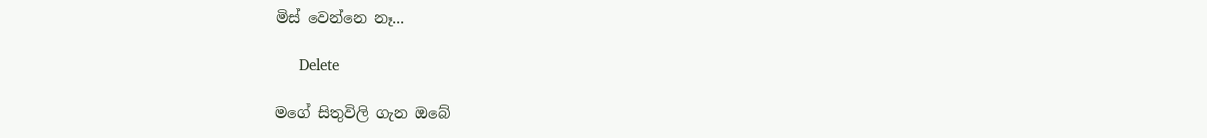මිස් වෙන්නෙ නෑ...

      Delete

මගේ සිතුවිලි ගැන ඔබේ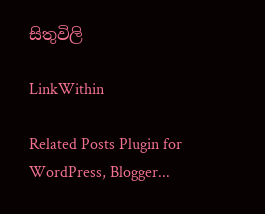සිතුවිලි

LinkWithin

Related Posts Plugin for WordPress, Blogger...